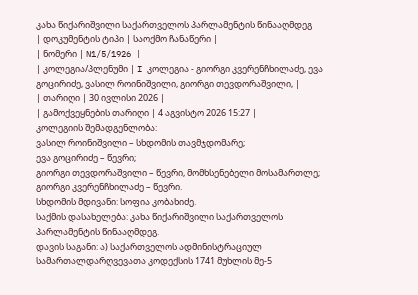კახა წიქარიშვილი საქართველოს პარლამენტის წინააღმდეგ
| დოკუმენტის ტიპი | საოქმო ჩანაწერი |
| ნომერი | N1/5/1926 |
| კოლეგია/პლენუმი | I კოლეგია - გიორგი კვერენჩხილაძე, ევა გოცირიძე, ვასილ როინიშვილი, გიორგი თევდორაშვილი, |
| თარიღი | 30 ივლისი 2026 |
| გამოქვეყნების თარიღი | 4 აგვისტო 2026 15:27 |
კოლეგიის შემადგენლობა:
ვასილ როინიშვილი – სხდომის თავმჯდომარე;
ევა გოცირიძე – წევრი;
გიორგი თევდორაშვილი – წევრი, მომხსენებელი მოსამართლე;
გიორგი კვერენჩხილაძე – წევრი.
სხდომის მდივანი: სოფია კობახიძე.
საქმის დასახელება: კახა წიქარიშვილი საქართველოს პარლამენტის წინააღმდეგ.
დავის საგანი: ა) საქართველოს ადმინისტრაციულ სამართალდარღვევათა კოდექსის 1741 მუხლის მე-5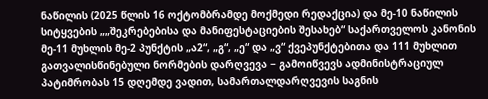ნაწილის (2025 წლის 16 ოქტომბრამდე მოქმედი რედაქცია) და მე-10 ნაწილის სიტყვების „„შეკრებებისა და მანიფესტაციების შესახებ“ საქართველოს კანონის მე-11 მუხლის მე-2 პუნქტის „ა2“, „გ“, „ე“ და „ვ“ ქვეპუნქტებითა და 111 მუხლით გათვალისწინებული ნორმების დარღვევა − გამოიწვევს ადმინისტრაციულ პატიმრობას 15 დღემდე ვადით, სამართალდარღვევის საგნის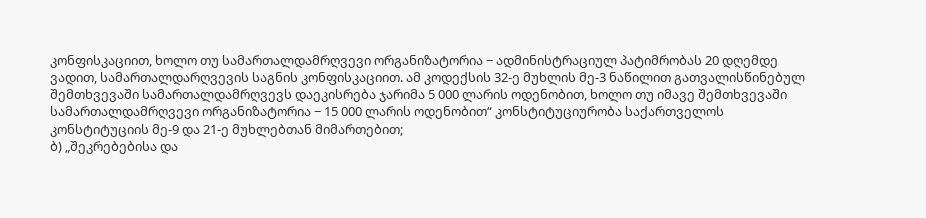კონფისკაციით, ხოლო თუ სამართალდამრღვევი ორგანიზატორია − ადმინისტრაციულ პატიმრობას 20 დღემდე ვადით, სამართალდარღვევის საგნის კონფისკაციით. ამ კოდექსის 32-ე მუხლის მე-3 ნაწილით გათვალისწინებულ შემთხვევაში სამართალდამრღვევს დაეკისრება ჯარიმა 5 000 ლარის ოდენობით, ხოლო თუ იმავე შემთხვევაში სამართალდამრღვევი ორგანიზატორია − 15 000 ლარის ოდენობით“ კონსტიტუციურობა საქართველოს კონსტიტუციის მე-9 და 21-ე მუხლებთან მიმართებით;
ბ) „შეკრებებისა და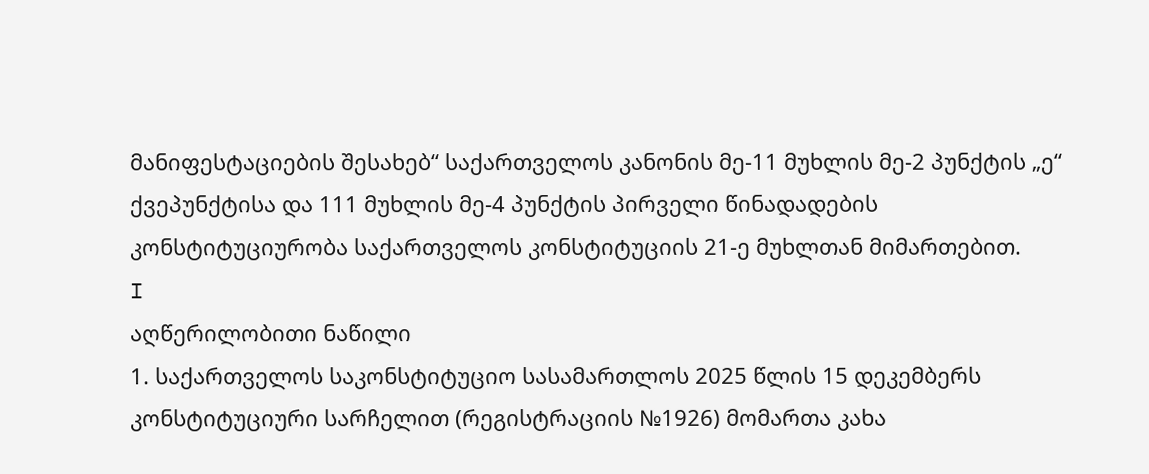მანიფესტაციების შესახებ“ საქართველოს კანონის მე-11 მუხლის მე-2 პუნქტის „ე“ ქვეპუნქტისა და 111 მუხლის მე-4 პუნქტის პირველი წინადადების კონსტიტუციურობა საქართველოს კონსტიტუციის 21-ე მუხლთან მიმართებით.
I
აღწერილობითი ნაწილი
1. საქართველოს საკონსტიტუციო სასამართლოს 2025 წლის 15 დეკემბერს კონსტიტუციური სარჩელით (რეგისტრაციის №1926) მომართა კახა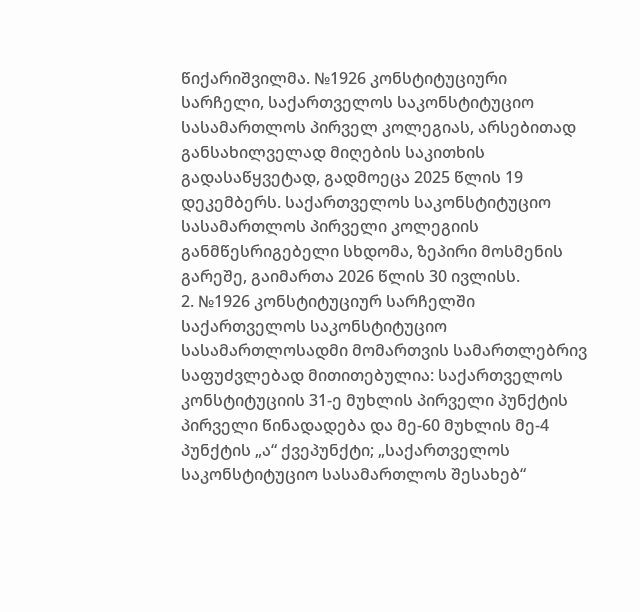წიქარიშვილმა. №1926 კონსტიტუციური სარჩელი, საქართველოს საკონსტიტუციო სასამართლოს პირველ კოლეგიას, არსებითად განსახილველად მიღების საკითხის გადასაწყვეტად, გადმოეცა 2025 წლის 19 დეკემბერს. საქართველოს საკონსტიტუციო სასამართლოს პირველი კოლეგიის განმწესრიგებელი სხდომა, ზეპირი მოსმენის გარეშე, გაიმართა 2026 წლის 30 ივლისს.
2. №1926 კონსტიტუციურ სარჩელში საქართველოს საკონსტიტუციო სასამართლოსადმი მომართვის სამართლებრივ საფუძვლებად მითითებულია: საქართველოს კონსტიტუციის 31-ე მუხლის პირველი პუნქტის პირველი წინადადება და მე-60 მუხლის მე-4 პუნქტის „ა“ ქვეპუნქტი; „საქართველოს საკონსტიტუციო სასამართლოს შესახებ“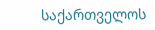საქართველოს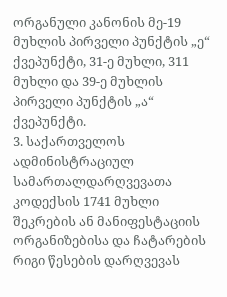ორგანული კანონის მე-19 მუხლის პირველი პუნქტის „ე“ ქვეპუნქტი, 31-ე მუხლი, 311 მუხლი და 39-ე მუხლის პირველი პუნქტის „ა“ ქვეპუნქტი.
3. საქართველოს ადმინისტრაციულ სამართალდარღვევათა კოდექსის 1741 მუხლი შეკრების ან მანიფესტაციის ორგანიზებისა და ჩატარების რიგი წესების დარღვევას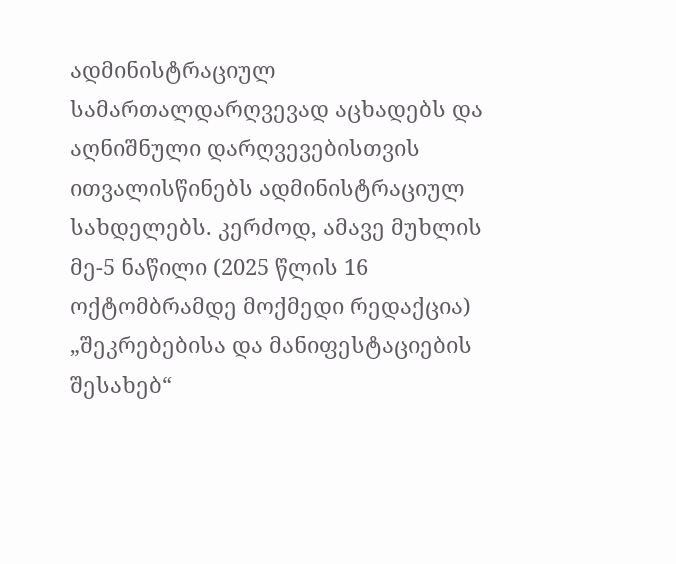ადმინისტრაციულ სამართალდარღვევად აცხადებს და აღნიშნული დარღვევებისთვის ითვალისწინებს ადმინისტრაციულ სახდელებს. კერძოდ, ამავე მუხლის მე-5 ნაწილი (2025 წლის 16 ოქტომბრამდე მოქმედი რედაქცია) „შეკრებებისა და მანიფესტაციების შესახებ“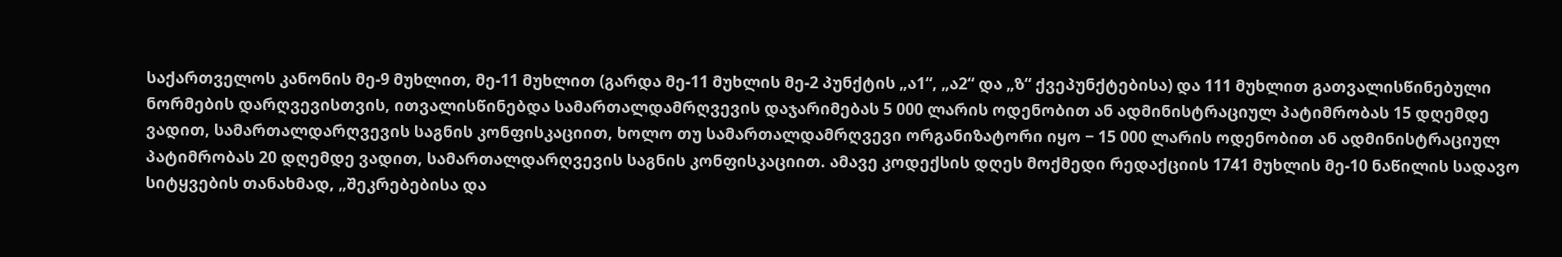საქართველოს კანონის მე-9 მუხლით, მე-11 მუხლით (გარდა მე-11 მუხლის მე-2 პუნქტის „ა1“, „ა2“ და „ზ“ ქვეპუნქტებისა) და 111 მუხლით გათვალისწინებული ნორმების დარღვევისთვის, ითვალისწინებდა სამართალდამრღვევის დაჯარიმებას 5 000 ლარის ოდენობით ან ადმინისტრაციულ პატიმრობას 15 დღემდე ვადით, სამართალდარღვევის საგნის კონფისკაციით, ხოლო თუ სამართალდამრღვევი ორგანიზატორი იყო − 15 000 ლარის ოდენობით ან ადმინისტრაციულ პატიმრობას 20 დღემდე ვადით, სამართალდარღვევის საგნის კონფისკაციით. ამავე კოდექსის დღეს მოქმედი რედაქციის 1741 მუხლის მე-10 ნაწილის სადავო სიტყვების თანახმად, „შეკრებებისა და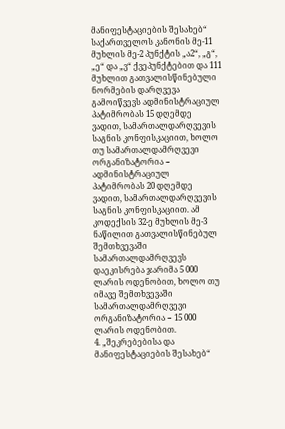მანიფესტაციების შესახებ“ საქართველოს კანონის მე-11 მუხლის მე-2 პუნქტის „ა2“, „გ“, „ე“ და „ვ“ ქვეპუნქტებით და 111 მუხლით გათვალისწინებული ნორმების დარღვევა გამოიწვევს ადმინისტრაციულ პატიმრობას 15 დღემდე ვადით, სამართალდარღვევის საგნის კონფისკაციით, ხოლო თუ სამართალდამრღვევი ორგანიზატორია − ადმინისტრაციულ პატიმრობას 20 დღემდე ვადით, სამართალდარღვევის საგნის კონფისკაციით. ამ კოდექსის 32-ე მუხლის მე-3 ნაწილით გათვალისწინებულ შემთხვევაში სამართალდამრღვევს დაეკისრება ჯარიმა 5 000 ლარის ოდენობით, ხოლო თუ იმავე შემთხვევაში სამართალდამრღვევი ორგანიზატორია − 15 000 ლარის ოდენობით.
4. „შეკრებებისა და მანიფესტაციების შესახებ“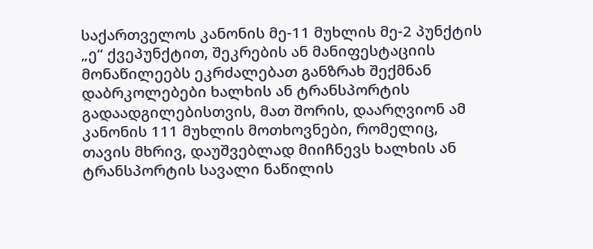საქართველოს კანონის მე-11 მუხლის მე-2 პუნქტის „ე“ ქვეპუნქტით, შეკრების ან მანიფესტაციის მონაწილეებს ეკრძალებათ განზრახ შექმნან დაბრკოლებები ხალხის ან ტრანსპორტის გადაადგილებისთვის, მათ შორის, დაარღვიონ ამ კანონის 111 მუხლის მოთხოვნები, რომელიც, თავის მხრივ, დაუშვებლად მიიჩნევს ხალხის ან ტრანსპორტის სავალი ნაწილის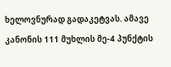ხელოვნურად გადაკეტვას. ამავე კანონის 111 მუხლის მე-4 პუნქტის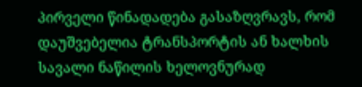პირველი წინადადება გასაზღვრავს, რომ დაუშვებელია ტრანსპორტის ან ხალხის სავალი ნაწილის ხელოვნურად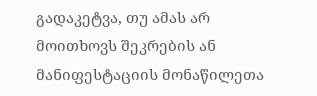გადაკეტვა, თუ ამას არ მოითხოვს შეკრების ან მანიფესტაციის მონაწილეთა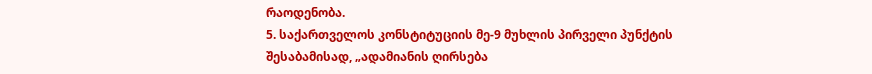რაოდენობა.
5. საქართველოს კონსტიტუციის მე-9 მუხლის პირველი პუნქტის შესაბამისად, „ადამიანის ღირსება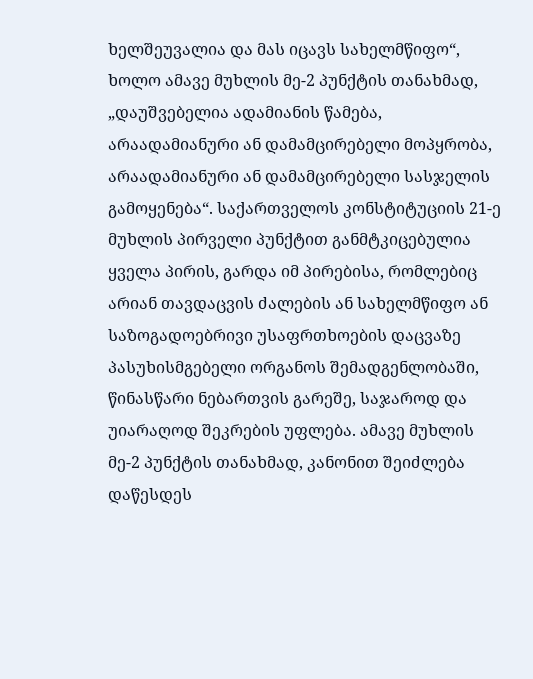ხელშეუვალია და მას იცავს სახელმწიფო“, ხოლო ამავე მუხლის მე-2 პუნქტის თანახმად, „დაუშვებელია ადამიანის წამება, არაადამიანური ან დამამცირებელი მოპყრობა, არაადამიანური ან დამამცირებელი სასჯელის გამოყენება“. საქართველოს კონსტიტუციის 21-ე მუხლის პირველი პუნქტით განმტკიცებულია ყველა პირის, გარდა იმ პირებისა, რომლებიც არიან თავდაცვის ძალების ან სახელმწიფო ან საზოგადოებრივი უსაფრთხოების დაცვაზე პასუხისმგებელი ორგანოს შემადგენლობაში, წინასწარი ნებართვის გარეშე, საჯაროდ და უიარაღოდ შეკრების უფლება. ამავე მუხლის მე-2 პუნქტის თანახმად, კანონით შეიძლება დაწესდეს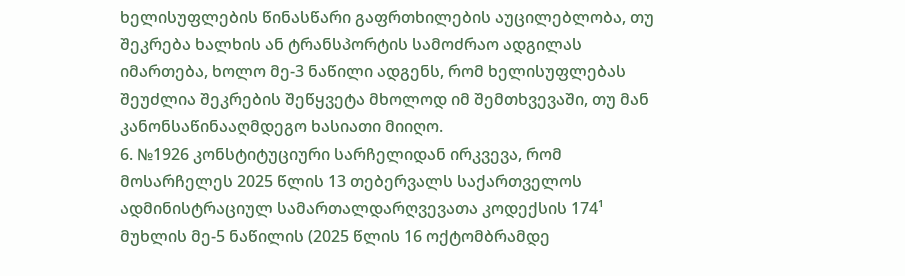ხელისუფლების წინასწარი გაფრთხილების აუცილებლობა, თუ შეკრება ხალხის ან ტრანსპორტის სამოძრაო ადგილას იმართება, ხოლო მე-3 ნაწილი ადგენს, რომ ხელისუფლებას შეუძლია შეკრების შეწყვეტა მხოლოდ იმ შემთხვევაში, თუ მან კანონსაწინააღმდეგო ხასიათი მიიღო.
6. №1926 კონსტიტუციური სარჩელიდან ირკვევა, რომ მოსარჩელეს 2025 წლის 13 თებერვალს საქართველოს ადმინისტრაციულ სამართალდარღვევათა კოდექსის 174¹ მუხლის მე-5 ნაწილის (2025 წლის 16 ოქტომბრამდე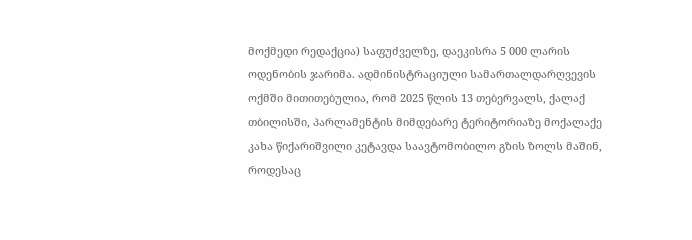მოქმედი რედაქცია) საფუძველზე, დაეკისრა 5 000 ლარის ოდენობის ჯარიმა. ადმინისტრაციული სამართალდარღვევის ოქმში მითითებულია, რომ 2025 წლის 13 თებერვალს, ქალაქ თბილისში, პარლამენტის მიმდებარე ტერიტორიაზე მოქალაქე კახა წიქარიშვილი კეტავდა საავტომობილო გზის ზოლს მაშინ, როდესაც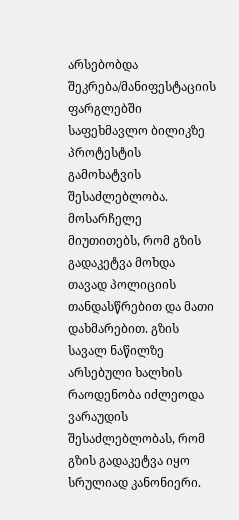არსებობდა შეკრება/მანიფესტაციის ფარგლებში საფეხმავლო ბილიკზე პროტესტის გამოხატვის შესაძლებლობა. მოსარჩელე მიუთითებს, რომ გზის გადაკეტვა მოხდა თავად პოლიციის თანდასწრებით და მათი დახმარებით. გზის სავალ ნაწილზე არსებული ხალხის რაოდენობა იძლეოდა ვარაუდის შესაძლებლობას, რომ გზის გადაკეტვა იყო სრულიად კანონიერი.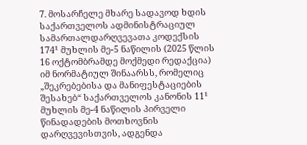7. მოსარჩელე მხარე სადავოდ ხდის საქართველოს ადმინისტრაციულ სამართალდარღვევათა კოდექსის 174¹ მუხლის მე-5 ნაწილის (2025 წლის 16 ოქტომბრამდე მოქმედი რედაქცია) იმ ნორმატიულ შინაარსს, რომელიც „შეკრებებისა და მანიფესტაციების შესახებ“ საქართველოს კანონის 11¹ მუხლის მე-4 ნაწილის პირველი წინადადების მოთხოვნის დარღვევისთვის, ადგენდა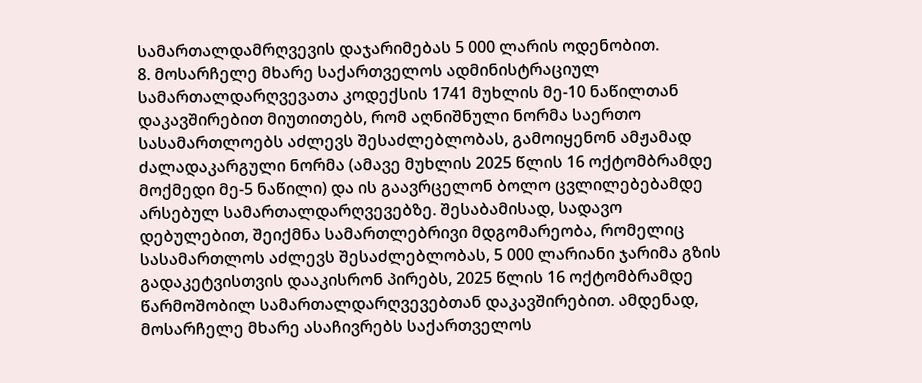სამართალდამრღვევის დაჯარიმებას 5 000 ლარის ოდენობით.
8. მოსარჩელე მხარე საქართველოს ადმინისტრაციულ სამართალდარღვევათა კოდექსის 1741 მუხლის მე-10 ნაწილთან დაკავშირებით მიუთითებს, რომ აღნიშნული ნორმა საერთო სასამართლოებს აძლევს შესაძლებლობას, გამოიყენონ ამჟამად ძალადაკარგული ნორმა (ამავე მუხლის 2025 წლის 16 ოქტომბრამდე მოქმედი მე-5 ნაწილი) და ის გაავრცელონ ბოლო ცვლილებებამდე არსებულ სამართალდარღვევებზე. შესაბამისად, სადავო დებულებით, შეიქმნა სამართლებრივი მდგომარეობა, რომელიც სასამართლოს აძლევს შესაძლებლობას, 5 000 ლარიანი ჯარიმა გზის გადაკეტვისთვის დააკისრონ პირებს, 2025 წლის 16 ოქტომბრამდე წარმოშობილ სამართალდარღვევებთან დაკავშირებით. ამდენად, მოსარჩელე მხარე ასაჩივრებს საქართველოს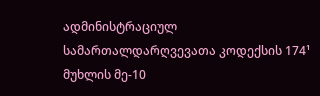ადმინისტრაციულ სამართალდარღვევათა კოდექსის 174¹ მუხლის მე-10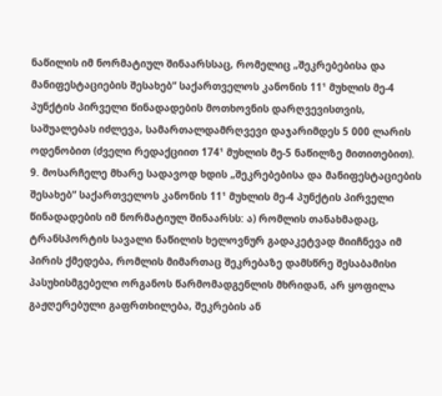ნაწილის იმ ნორმატიულ შინაარსსაც, რომელიც „შეკრებებისა და მანიფესტაციების შესახებ“ საქართველოს კანონის 11¹ მუხლის მე-4 პუნქტის პირველი წინადადების მოთხოვნის დარღვევისთვის, საშუალებას იძლევა, სამართალდამრღვევი დაჯარიმდეს 5 000 ლარის ოდენობით (ძველი რედაქციით 174¹ მუხლის მე-5 ნაწილზე მითითებით).
9. მოსარჩელე მხარე სადავოდ ხდის „შეკრებებისა და მანიფესტაციების შესახებ“ საქართველოს კანონის 11¹ მუხლის მე-4 პუნქტის პირველი წინადადების იმ ნორმატიულ შინაარსს: ა) რომლის თანახმადაც, ტრანსპორტის სავალი ნაწილის ხელოვნურ გადაკეტვად მიიჩნევა იმ პირის ქმედება, რომლის მიმართაც შეკრებაზე დამსწრე შესაბამისი პასუხისმგებელი ორგანოს წარმომადგენლის მხრიდან, არ ყოფილა გაჟღერებული გაფრთხილება, შეკრების ან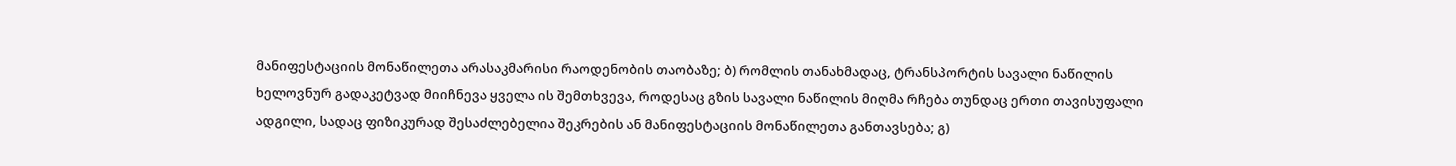მანიფესტაციის მონაწილეთა არასაკმარისი რაოდენობის თაობაზე; ბ) რომლის თანახმადაც, ტრანსპორტის სავალი ნაწილის ხელოვნურ გადაკეტვად მიიჩნევა ყველა ის შემთხვევა, როდესაც გზის სავალი ნაწილის მიღმა რჩება თუნდაც ერთი თავისუფალი ადგილი, სადაც ფიზიკურად შესაძლებელია შეკრების ან მანიფესტაციის მონაწილეთა განთავსება; გ)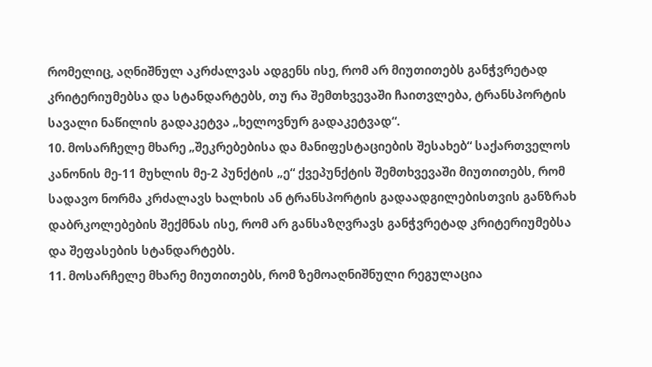რომელიც, აღნიშნულ აკრძალვას ადგენს ისე, რომ არ მიუთითებს განჭვრეტად კრიტერიუმებსა და სტანდარტებს, თუ რა შემთხვევაში ჩაითვლება, ტრანსპორტის სავალი ნაწილის გადაკეტვა „ხელოვნურ გადაკეტვად“.
10. მოსარჩელე მხარე „შეკრებებისა და მანიფესტაციების შესახებ“ საქართველოს კანონის მე-11 მუხლის მე-2 პუნქტის „ე“ ქვეპუნქტის შემთხვევაში მიუთითებს, რომ სადავო ნორმა კრძალავს ხალხის ან ტრანსპორტის გადაადგილებისთვის განზრახ დაბრკოლებების შექმნას ისე, რომ არ განსაზღვრავს განჭვრეტად კრიტერიუმებსა და შეფასების სტანდარტებს.
11. მოსარჩელე მხარე მიუთითებს, რომ ზემოაღნიშნული რეგულაცია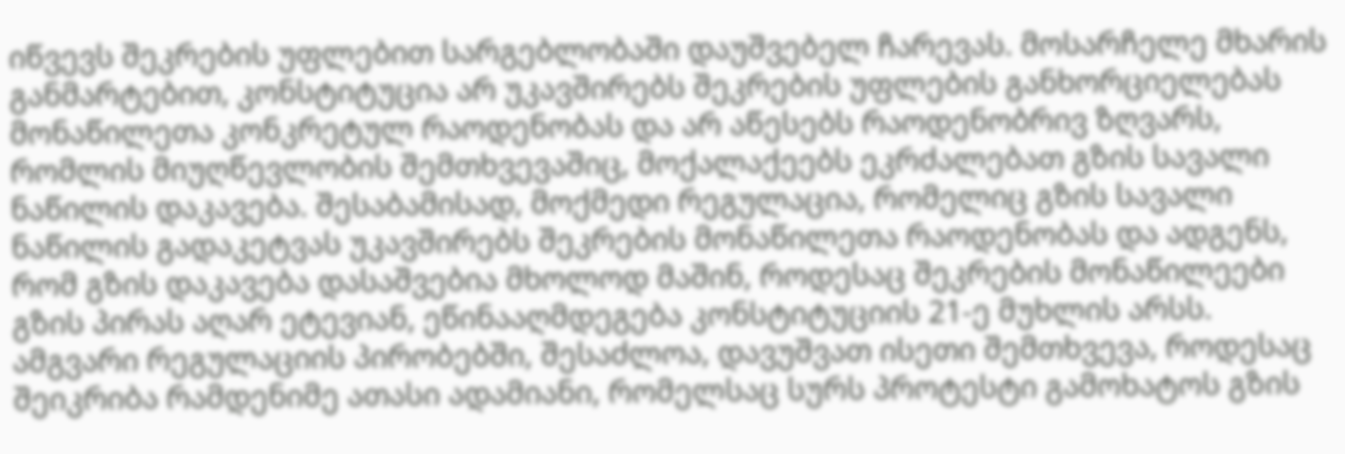იწვევს შეკრების უფლებით სარგებლობაში დაუშვებელ ჩარევას. მოსარჩელე მხარის განმარტებით, კონსტიტუცია არ უკავშირებს შეკრების უფლების განხორციელებას მონაწილეთა კონკრეტულ რაოდენობას და არ აწესებს რაოდენობრივ ზღვარს, რომლის მიუღწევლობის შემთხვევაშიც, მოქალაქეებს ეკრძალებათ გზის სავალი ნაწილის დაკავება. შესაბამისად, მოქმედი რეგულაცია, რომელიც გზის სავალი ნაწილის გადაკეტვას უკავშირებს შეკრების მონაწილეთა რაოდენობას და ადგენს, რომ გზის დაკავება დასაშვებია მხოლოდ მაშინ, როდესაც შეკრების მონაწილეები გზის პირას აღარ ეტევიან, ეწინააღმდეგება კონსტიტუციის 21-ე მუხლის არსს. ამგვარი რეგულაციის პირობებში, შესაძლოა, დავუშვათ ისეთი შემთხვევა, როდესაც შეიკრიბა რამდენიმე ათასი ადამიანი, რომელსაც სურს პროტესტი გამოხატოს გზის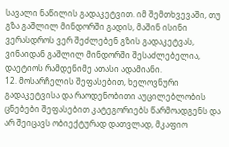სავალი ნაწილის გადაკეტვით. იმ შემთხვევაში, თუ გზა გაშლილ მინდორში გადის, მაშინ ისინი ვერასდროს ვერ შეძლებენ გზის გადაკეტვას, ვინაიდან გაშლილ მინდორში შესაძლებელია, დაეტიოს რამდენიმე ათასი ადამიანი.
12. მოსარჩელის შეფასებით, ხელოვნური გადაკეტვისა და რაოდენობითი აუცილებლობის ცნებები შეფასებით კატეგორიებს წარმოადგენს და არ შეიცავს ობიექტურად დათვლად, მკაფიო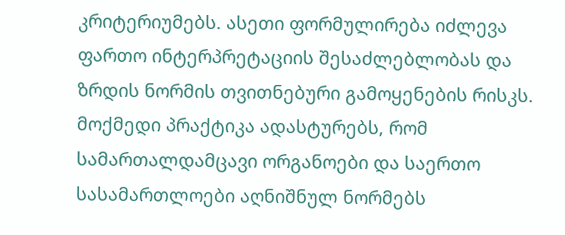კრიტერიუმებს. ასეთი ფორმულირება იძლევა ფართო ინტერპრეტაციის შესაძლებლობას და ზრდის ნორმის თვითნებური გამოყენების რისკს. მოქმედი პრაქტიკა ადასტურებს, რომ სამართალდამცავი ორგანოები და საერთო სასამართლოები აღნიშნულ ნორმებს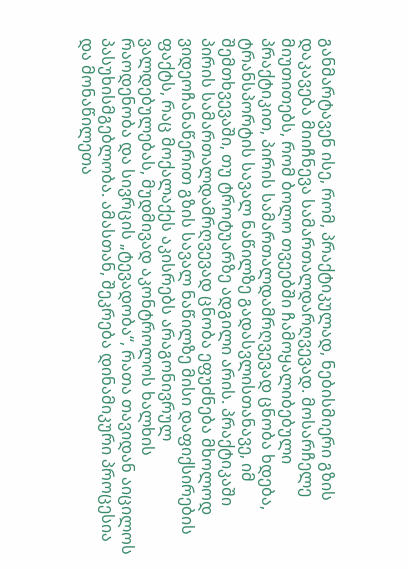განმარტავენ ისე, რომ, პრაქტიკულად, ნებისმიერი გზის დაკავება მიიჩნევა სამართალდარღვევად. მოსარჩელე მიუთითებს, რომ ბოლო თვეებში ჩამოყალიბებული პრაქტიკით, პირის სამართალდამრღვევად ცნობა ხდება, ტრანსპორტის სავალ ნაწილზე გადასვლისთანავე, იმ შემთხვევაში, თუ ტროტუარზე ადგილი არის. პრაქტიკაში პირის სამართალდამრღვევად ცნობა ეფუძნება მხოლოდ ვიდეოჩანაწერით გზის სავალ ნაწილზე მისი დაფიქსირების ფაქტს, რაც მოქალაქეს აკისრებს არაგონივრულ ვალდებულებას, მუდმივად აკონტროლოს ხალხის რაოდენობა და სივრცის „ტევადობა“, რათა თავიდან აიცილოს პასუხისმგებლობა. ამასთან, შეკრება დინამიკური პროცესია და მონაწილეთა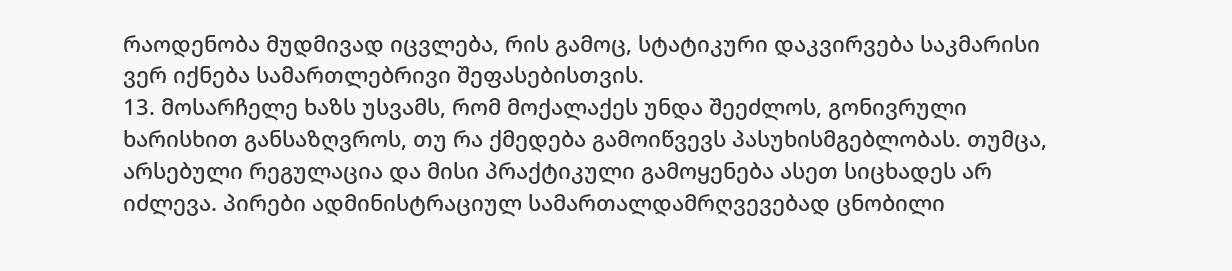რაოდენობა მუდმივად იცვლება, რის გამოც, სტატიკური დაკვირვება საკმარისი ვერ იქნება სამართლებრივი შეფასებისთვის.
13. მოსარჩელე ხაზს უსვამს, რომ მოქალაქეს უნდა შეეძლოს, გონივრული ხარისხით განსაზღვროს, თუ რა ქმედება გამოიწვევს პასუხისმგებლობას. თუმცა, არსებული რეგულაცია და მისი პრაქტიკული გამოყენება ასეთ სიცხადეს არ იძლევა. პირები ადმინისტრაციულ სამართალდამრღვევებად ცნობილი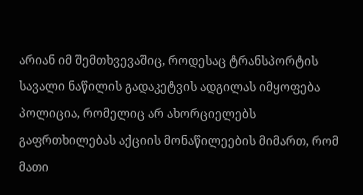არიან იმ შემთხვევაშიც, როდესაც ტრანსპორტის სავალი ნაწილის გადაკეტვის ადგილას იმყოფება პოლიცია, რომელიც არ ახორციელებს გაფრთხილებას აქციის მონაწილეების მიმართ, რომ მათი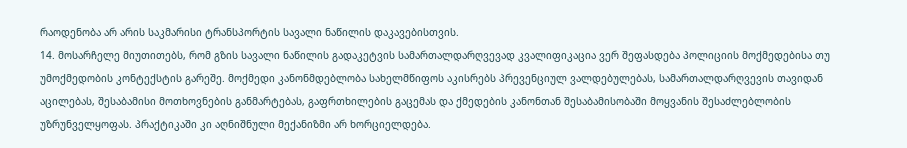რაოდენობა არ არის საკმარისი ტრანსპორტის სავალი ნაწილის დაკავებისთვის.
14. მოსარჩელე მიუთითებს, რომ გზის სავალი ნაწილის გადაკეტვის სამართალდარღვევად კვალიფიკაცია ვერ შეფასდება პოლიციის მოქმედებისა თუ უმოქმედობის კონტექსტის გარეშე. მოქმედი კანონმდებლობა სახელმწიფოს აკისრებს პრევენციულ ვალდებულებას, სამართალდარღვევის თავიდან აცილებას, შესაბამისი მოთხოვნების განმარტებას, გაფრთხილების გაცემას და ქმედების კანონთან შესაბამისობაში მოყვანის შესაძლებლობის უზრუნველყოფას. პრაქტიკაში კი აღნიშნული მექანიზმი არ ხორციელდება.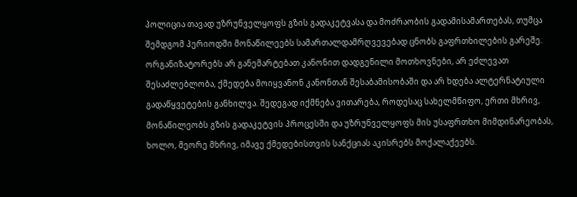პოლიცია თავად უზრუნველყოფს გზის გადაკეტვასა და მოძრაობის გადამისამართებას, თუმცა შემდგომ პერიოდში მონაწილეებს სამართალდამრღვევებად ცნობს გაფრთხილების გარეშე. ორგანიზატორებს არ განემარტებათ კანონით დადგენილი მოთხოვნები, არ ეძლევათ შესაძლებლობა, ქმედება მოიყვანონ კანონთან შესაბამისობაში და არ ხდება ალტერნატიული გადაწყვეტების განხილვა. შედეგად იქმნება ვითარება, როდესაც სახელმწიფო, ერთი მხრივ, მონაწილეობს გზის გადაკეტვის პროცესში და უზრუნველყოფს მის უსაფრთხო მიმდინარეობას, ხოლო, მეორე მხრივ, იმავე ქმედებისთვის სანქციას აკისრებს მოქალაქეებს.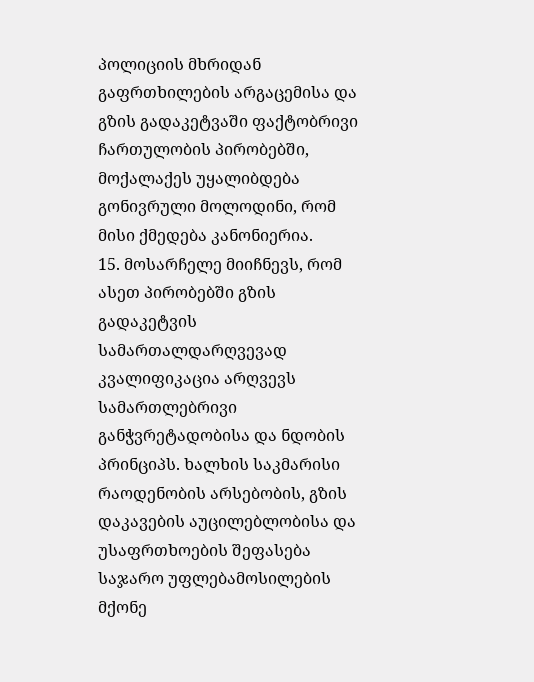პოლიციის მხრიდან გაფრთხილების არგაცემისა და გზის გადაკეტვაში ფაქტობრივი ჩართულობის პირობებში, მოქალაქეს უყალიბდება გონივრული მოლოდინი, რომ მისი ქმედება კანონიერია.
15. მოსარჩელე მიიჩნევს, რომ ასეთ პირობებში გზის გადაკეტვის სამართალდარღვევად კვალიფიკაცია არღვევს სამართლებრივი განჭვრეტადობისა და ნდობის პრინციპს. ხალხის საკმარისი რაოდენობის არსებობის, გზის დაკავების აუცილებლობისა და უსაფრთხოების შეფასება საჯარო უფლებამოსილების მქონე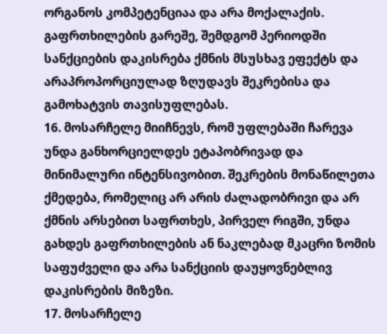ორგანოს კომპეტენციაა და არა მოქალაქის. გაფრთხილების გარეშე, შემდგომ პერიოდში სანქციების დაკისრება ქმნის მსუსხავ ეფექტს და არაპროპორციულად ზღუდავს შეკრებისა და გამოხატვის თავისუფლებას.
16. მოსარჩელე მიიჩნევს, რომ უფლებაში ჩარევა უნდა განხორციელდეს ეტაპობრივად და მინიმალური ინტენსივობით. შეკრების მონაწილეთა ქმედება, რომელიც არ არის ძალადობრივი და არ ქმნის არსებით საფრთხეს, პირველ რიგში, უნდა გახდეს გაფრთხილების ან ნაკლებად მკაცრი ზომის საფუძველი და არა სანქციის დაუყოვნებლივ დაკისრების მიზეზი.
17. მოსარჩელე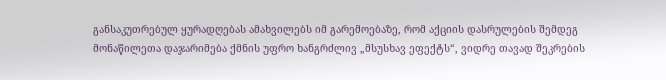განსაკუთრებულ ყურადღებას ამახვილებს იმ გარემოებაზე, რომ აქციის დასრულების შემდეგ მონაწილეთა დაჯარიმება ქმნის უფრო ხანგრძლივ „მსუსხავ ეფექტს“, ვიდრე თავად შეკრების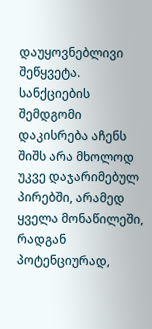დაუყოვნებლივი შეწყვეტა. სანქციების შემდგომი დაკისრება აჩენს შიშს არა მხოლოდ უკვე დაჯარიმებულ პირებში, არამედ ყველა მონაწილეში, რადგან პოტენციურად,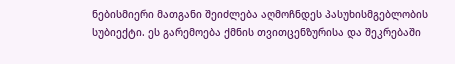ნებისმიერი მათგანი შეიძლება აღმოჩნდეს პასუხისმგებლობის სუბიექტი. ეს გარემოება ქმნის თვითცენზურისა და შეკრებაში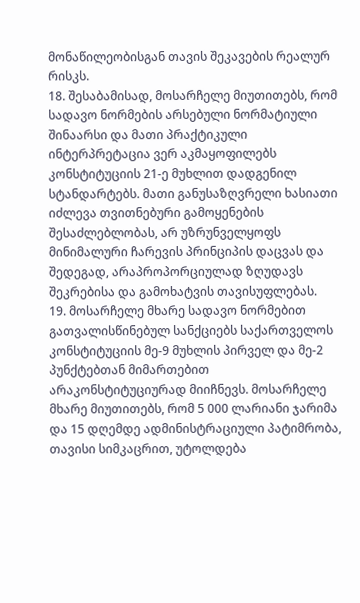მონაწილეობისგან თავის შეკავების რეალურ რისკს.
18. შესაბამისად, მოსარჩელე მიუთითებს, რომ სადავო ნორმების არსებული ნორმატიული შინაარსი და მათი პრაქტიკული ინტერპრეტაცია ვერ აკმაყოფილებს კონსტიტუციის 21-ე მუხლით დადგენილ სტანდარტებს. მათი განუსაზღვრელი ხასიათი იძლევა თვითნებური გამოყენების შესაძლებლობას, არ უზრუნველყოფს მინიმალური ჩარევის პრინციპის დაცვას და შედეგად, არაპროპორციულად ზღუდავს შეკრებისა და გამოხატვის თავისუფლებას.
19. მოსარჩელე მხარე სადავო ნორმებით გათვალისწინებულ სანქციებს საქართველოს კონსტიტუციის მე-9 მუხლის პირველ და მე-2 პუნქტებთან მიმართებით არაკონსტიტუციურად მიიჩნევს. მოსარჩელე მხარე მიუთითებს, რომ 5 000 ლარიანი ჯარიმა და 15 დღემდე ადმინისტრაციული პატიმრობა, თავისი სიმკაცრით, უტოლდება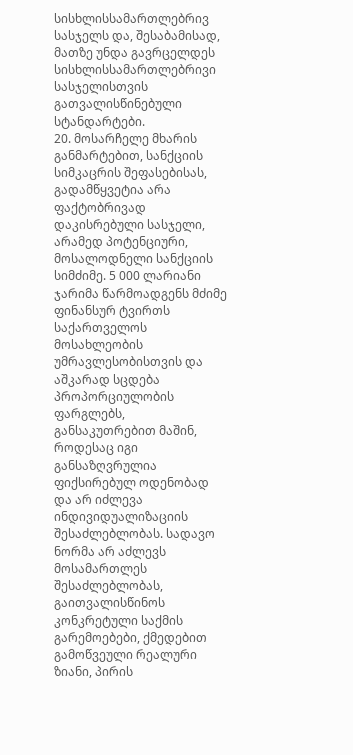სისხლისსამართლებრივ სასჯელს და, შესაბამისად, მათზე უნდა გავრცელდეს სისხლისსამართლებრივი სასჯელისთვის გათვალისწინებული სტანდარტები.
20. მოსარჩელე მხარის განმარტებით, სანქციის სიმკაცრის შეფასებისას, გადამწყვეტია არა ფაქტობრივად დაკისრებული სასჯელი, არამედ პოტენციური, მოსალოდნელი სანქციის სიმძიმე. 5 000 ლარიანი ჯარიმა წარმოადგენს მძიმე ფინანსურ ტვირთს საქართველოს მოსახლეობის უმრავლესობისთვის და აშკარად სცდება პროპორციულობის ფარგლებს, განსაკუთრებით მაშინ, როდესაც იგი განსაზღვრულია ფიქსირებულ ოდენობად და არ იძლევა ინდივიდუალიზაციის შესაძლებლობას. სადავო ნორმა არ აძლევს მოსამართლეს შესაძლებლობას, გაითვალისწინოს კონკრეტული საქმის გარემოებები, ქმედებით გამოწვეული რეალური ზიანი, პირის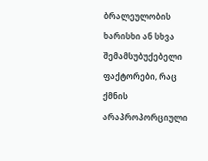ბრალეულობის ხარისხი ან სხვა შემამსუბუქებელი ფაქტორები, რაც ქმნის არაპროპორციული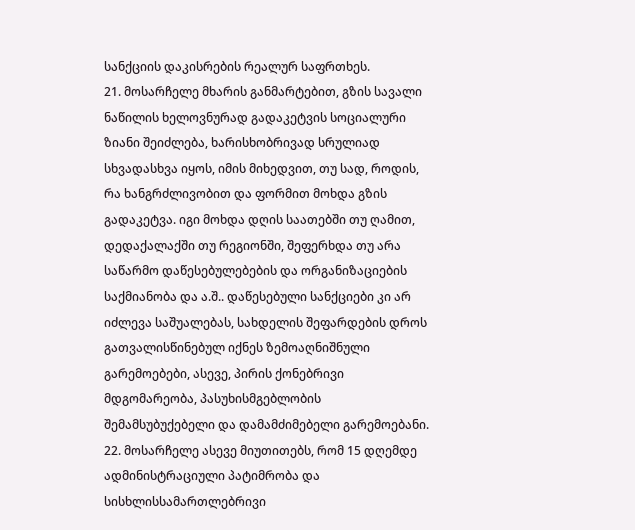სანქციის დაკისრების რეალურ საფრთხეს.
21. მოსარჩელე მხარის განმარტებით, გზის სავალი ნაწილის ხელოვნურად გადაკეტვის სოციალური ზიანი შეიძლება, ხარისხობრივად სრულიად სხვადასხვა იყოს, იმის მიხედვით, თუ სად, როდის, რა ხანგრძლივობით და ფორმით მოხდა გზის გადაკეტვა. იგი მოხდა დღის საათებში თუ ღამით, დედაქალაქში თუ რეგიონში, შეფერხდა თუ არა საწარმო დაწესებულებების და ორგანიზაციების საქმიანობა და ა.შ.. დაწესებული სანქციები კი არ იძლევა საშუალებას, სახდელის შეფარდების დროს გათვალისწინებულ იქნეს ზემოაღნიშნული გარემოებები, ასევე, პირის ქონებრივი მდგომარეობა, პასუხისმგებლობის შემამსუბუქებელი და დამამძიმებელი გარემოებანი.
22. მოსარჩელე ასევე მიუთითებს, რომ 15 დღემდე ადმინისტრაციული პატიმრობა და სისხლისსამართლებრივი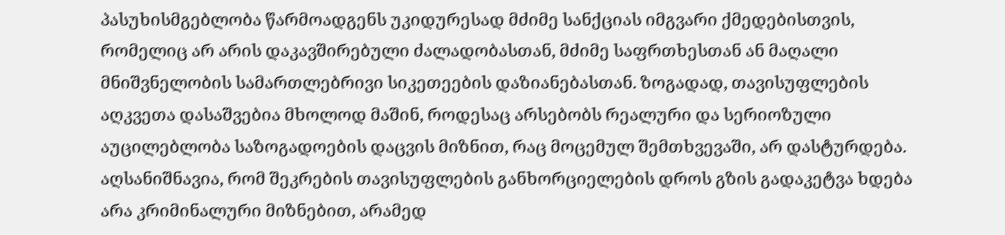პასუხისმგებლობა წარმოადგენს უკიდურესად მძიმე სანქციას იმგვარი ქმედებისთვის, რომელიც არ არის დაკავშირებული ძალადობასთან, მძიმე საფრთხესთან ან მაღალი მნიშვნელობის სამართლებრივი სიკეთეების დაზიანებასთან. ზოგადად, თავისუფლების აღკვეთა დასაშვებია მხოლოდ მაშინ, როდესაც არსებობს რეალური და სერიოზული აუცილებლობა საზოგადოების დაცვის მიზნით, რაც მოცემულ შემთხვევაში, არ დასტურდება. აღსანიშნავია, რომ შეკრების თავისუფლების განხორციელების დროს გზის გადაკეტვა ხდება არა კრიმინალური მიზნებით, არამედ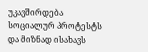უკავშირდება სოციალურ პროტესტს და მიზნად ისახავს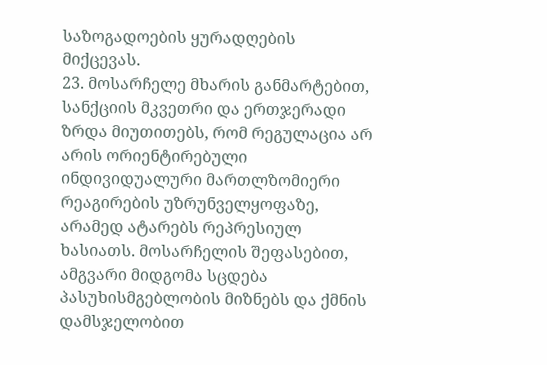საზოგადოების ყურადღების მიქცევას.
23. მოსარჩელე მხარის განმარტებით, სანქციის მკვეთრი და ერთჯერადი ზრდა მიუთითებს, რომ რეგულაცია არ არის ორიენტირებული ინდივიდუალური მართლზომიერი რეაგირების უზრუნველყოფაზე, არამედ ატარებს რეპრესიულ ხასიათს. მოსარჩელის შეფასებით, ამგვარი მიდგომა სცდება პასუხისმგებლობის მიზნებს და ქმნის დამსჯელობით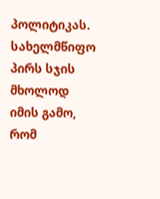პოლიტიკას. სახელმწიფო პირს სჯის მხოლოდ იმის გამო, რომ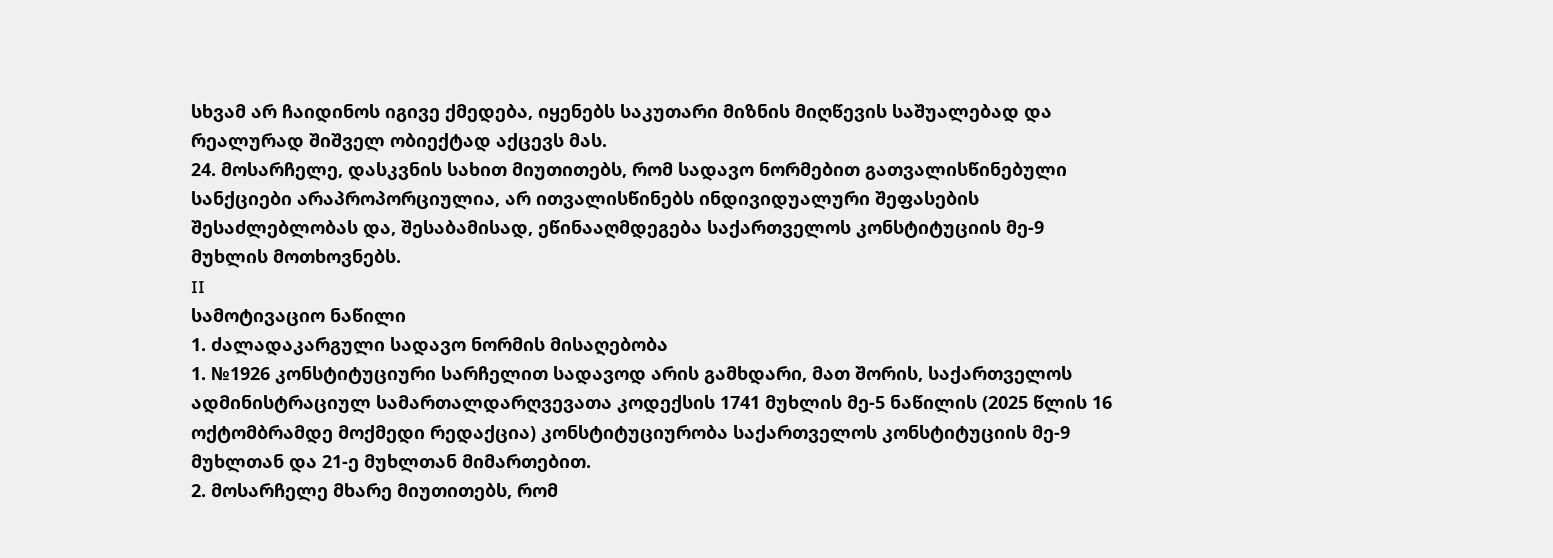სხვამ არ ჩაიდინოს იგივე ქმედება, იყენებს საკუთარი მიზნის მიღწევის საშუალებად და რეალურად შიშველ ობიექტად აქცევს მას.
24. მოსარჩელე, დასკვნის სახით მიუთითებს, რომ სადავო ნორმებით გათვალისწინებული სანქციები არაპროპორციულია, არ ითვალისწინებს ინდივიდუალური შეფასების შესაძლებლობას და, შესაბამისად, ეწინააღმდეგება საქართველოს კონსტიტუციის მე-9 მუხლის მოთხოვნებს.
II
სამოტივაციო ნაწილი
1. ძალადაკარგული სადავო ნორმის მისაღებობა
1. №1926 კონსტიტუციური სარჩელით სადავოდ არის გამხდარი, მათ შორის, საქართველოს ადმინისტრაციულ სამართალდარღვევათა კოდექსის 1741 მუხლის მე-5 ნაწილის (2025 წლის 16 ოქტომბრამდე მოქმედი რედაქცია) კონსტიტუციურობა საქართველოს კონსტიტუციის მე-9 მუხლთან და 21-ე მუხლთან მიმართებით.
2. მოსარჩელე მხარე მიუთითებს, რომ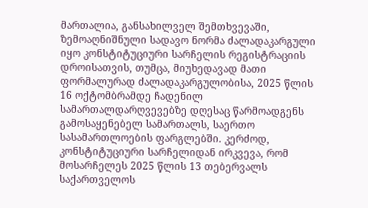მართალია, განსახილველ შემთხვევაში, ზემოაღნიშნული სადავო ნორმა ძალადაკარგული იყო კონსტიტუციური სარჩელის რეგისტრაციის დროისათვის, თუმცა, მიუხედავად მათი ფორმალურად ძალადაკარგულობისა, 2025 წლის 16 ოქტომბრამდე ჩადენილ სამართალდარღვევებზე დღესაც წარმოადგენს გამოსაყენებელ სამართალს, საერთო სასამართლოების ფარგლებში. კერძოდ, კონსტიტუციური სარჩელიდან ირკვევა, რომ მოსარჩელეს 2025 წლის 13 თებერვალს საქართველოს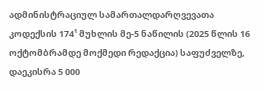ადმინისტრაციულ სამართალდარღვევათა კოდექსის 174¹ მუხლის მე-5 ნაწილის (2025 წლის 16 ოქტომბრამდე მოქმედი რედაქცია) საფუძველზე, დაეკისრა 5 000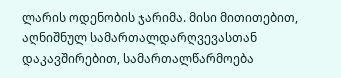ლარის ოდენობის ჯარიმა. მისი მითითებით, აღნიშნულ სამართალდარღვევასთან დაკავშირებით, სამართალწარმოება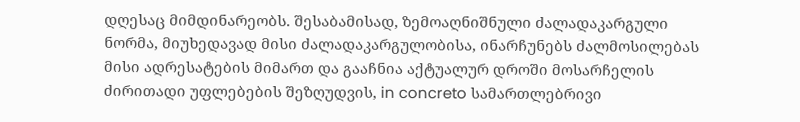დღესაც მიმდინარეობს. შესაბამისად, ზემოაღნიშნული ძალადაკარგული ნორმა, მიუხედავად მისი ძალადაკარგულობისა, ინარჩუნებს ძალმოსილებას მისი ადრესატების მიმართ და გააჩნია აქტუალურ დროში მოსარჩელის ძირითადი უფლებების შეზღუდვის, in concreto სამართლებრივი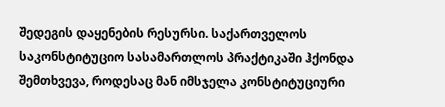შედეგის დაყენების რესურსი. საქართველოს საკონსტიტუციო სასამართლოს პრაქტიკაში ჰქონდა შემთხვევა, როდესაც მან იმსჯელა კონსტიტუციური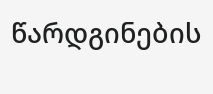წარდგინების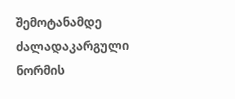შემოტანამდე ძალადაკარგული ნორმის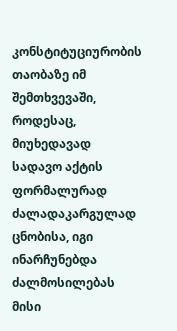კონსტიტუციურობის თაობაზე იმ შემთხვევაში, როდესაც, მიუხედავად სადავო აქტის ფორმალურად ძალადაკარგულად ცნობისა, იგი ინარჩუნებდა ძალმოსილებას მისი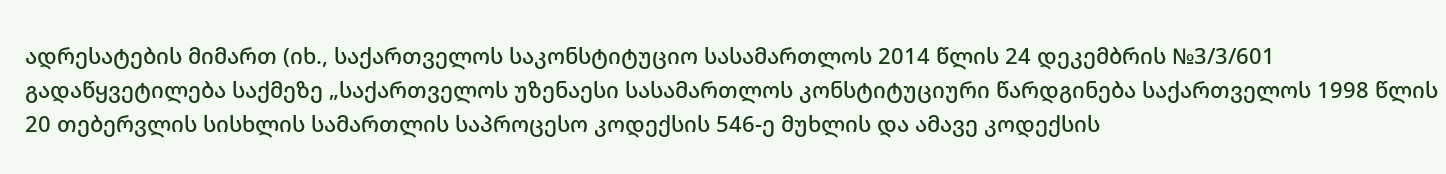ადრესატების მიმართ (იხ., საქართველოს საკონსტიტუციო სასამართლოს 2014 წლის 24 დეკემბრის №3/3/601 გადაწყვეტილება საქმეზე „საქართველოს უზენაესი სასამართლოს კონსტიტუციური წარდგინება საქართველოს 1998 წლის 20 თებერვლის სისხლის სამართლის საპროცესო კოდექსის 546-ე მუხლის და ამავე კოდექსის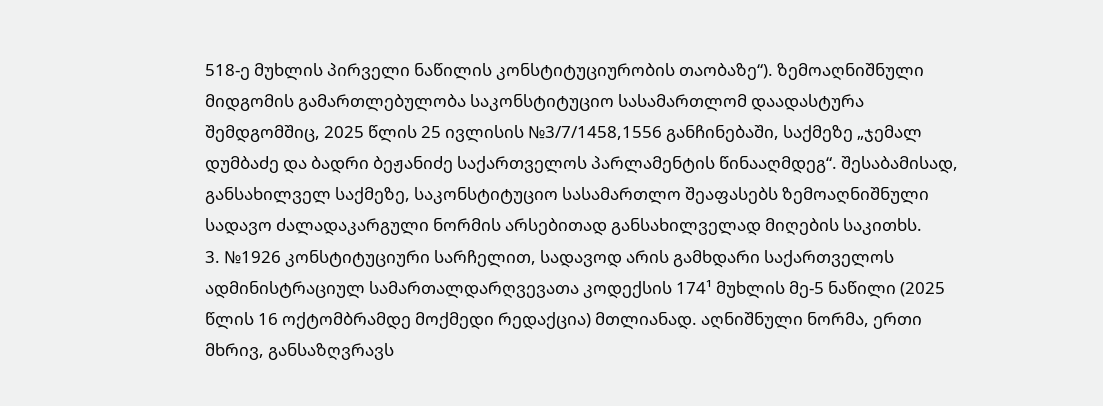518-ე მუხლის პირველი ნაწილის კონსტიტუციურობის თაობაზე“). ზემოაღნიშნული მიდგომის გამართლებულობა საკონსტიტუციო სასამართლომ დაადასტურა შემდგომშიც, 2025 წლის 25 ივლისის №3/7/1458,1556 განჩინებაში, საქმეზე „ჯემალ დუმბაძე და ბადრი ბეჟანიძე საქართველოს პარლამენტის წინააღმდეგ“. შესაბამისად, განსახილველ საქმეზე, საკონსტიტუციო სასამართლო შეაფასებს ზემოაღნიშნული სადავო ძალადაკარგული ნორმის არსებითად განსახილველად მიღების საკითხს.
3. №1926 კონსტიტუციური სარჩელით, სადავოდ არის გამხდარი საქართველოს ადმინისტრაციულ სამართალდარღვევათა კოდექსის 174¹ მუხლის მე-5 ნაწილი (2025 წლის 16 ოქტომბრამდე მოქმედი რედაქცია) მთლიანად. აღნიშნული ნორმა, ერთი მხრივ, განსაზღვრავს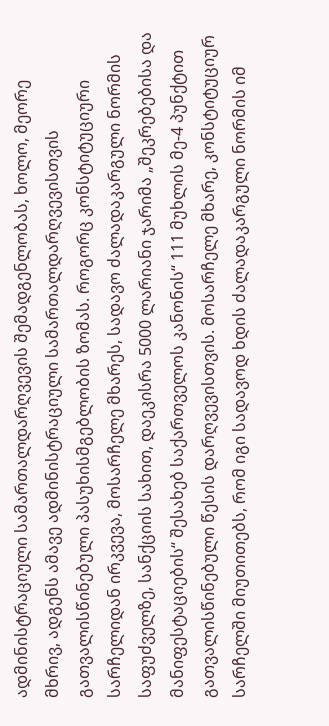ადმინისტრაციული სამართალდარღვევის შემადგენლობას, ხოლო, მეორე მხრივ, ადგენს ამავე ადმინისტრაციული სამართალდარღვევისთვის გათვალისწინებული პასუხისმგებლობის ზომას. როგორც კონსტიტუციური სარჩელიდან ირკვევა, მოსარჩელე მხარეს, სადავო ძალადაკარგული ნორმის საფუძველზე, სანქციის სახით, დაეკისრა 5000 ლარიანი ჯარიმა „შეკრებებისა და მანიფესტაციების“ შესახებ საქართველოს კანონის“ 111 მუხლის მე-4 პუნქტით გათვალისწინებული წესის დარღვევისთვის. მოსარჩელე მხარე, კონსტიტუციურ სარჩელში მიუთითებს, რომ იგი სადავოდ ხდის ძალადაკარგული ნორმის იმ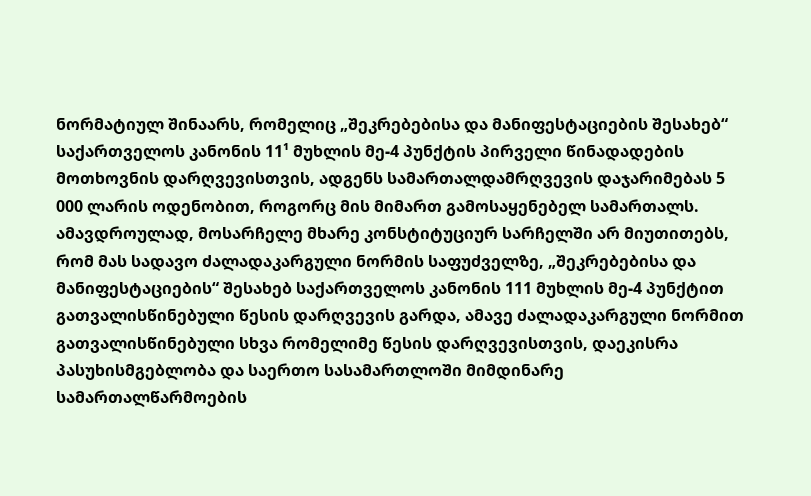ნორმატიულ შინაარს, რომელიც „შეკრებებისა და მანიფესტაციების შესახებ“ საქართველოს კანონის 11¹ მუხლის მე-4 პუნქტის პირველი წინადადების მოთხოვნის დარღვევისთვის, ადგენს სამართალდამრღვევის დაჯარიმებას 5 000 ლარის ოდენობით, როგორც მის მიმართ გამოსაყენებელ სამართალს. ამავდროულად, მოსარჩელე მხარე კონსტიტუციურ სარჩელში არ მიუთითებს, რომ მას სადავო ძალადაკარგული ნორმის საფუძველზე, „შეკრებებისა და მანიფესტაციების“ შესახებ საქართველოს კანონის 111 მუხლის მე-4 პუნქტით გათვალისწინებული წესის დარღვევის გარდა, ამავე ძალადაკარგული ნორმით გათვალისწინებული სხვა რომელიმე წესის დარღვევისთვის, დაეკისრა პასუხისმგებლობა და საერთო სასამართლოში მიმდინარე სამართალწარმოების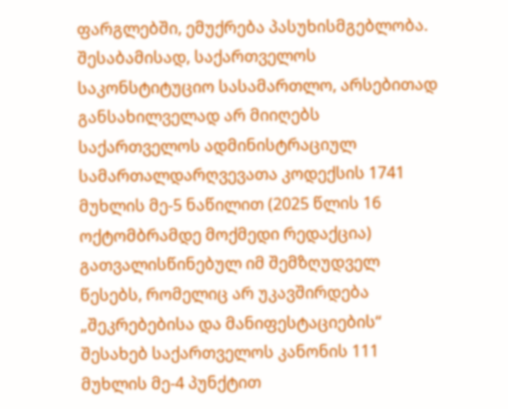ფარგლებში, ემუქრება პასუხისმგებლობა. შესაბამისად, საქართველოს საკონსტიტუციო სასამართლო, არსებითად განსახილველად არ მიიღებს საქართველოს ადმინისტრაციულ სამართალდარღვევათა კოდექსის 1741 მუხლის მე-5 ნაწილით (2025 წლის 16 ოქტომბრამდე მოქმედი რედაქცია) გათვალისწინებულ იმ შემზღუდველ წესებს, რომელიც არ უკავშირდება „შეკრებებისა და მანიფესტაციების“ შესახებ საქართველოს კანონის 111 მუხლის მე-4 პუნქტით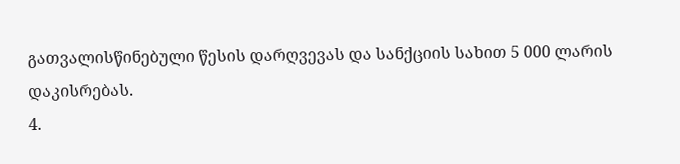გათვალისწინებული წესის დარღვევას და სანქციის სახით 5 000 ლარის დაკისრებას.
4.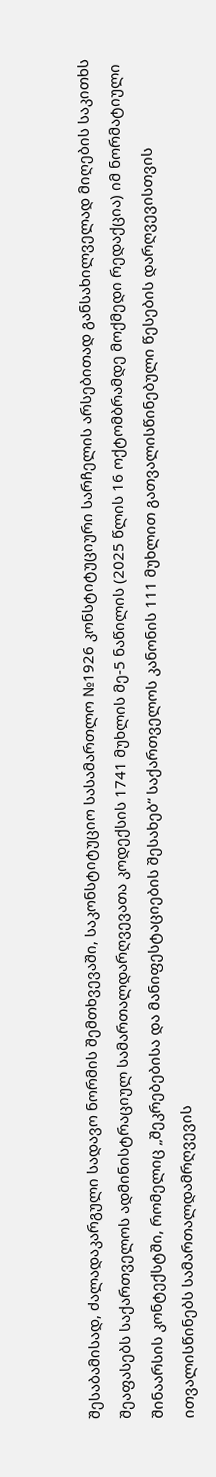შესაბამისად, ძალადაკარგული სადავო ნორმის შემთხვევაში, საკონსტიტუციო სასამართლო №1926 კონსტიტუციური სარჩელის არსებითად განსახილველად მიღების საკითხს შეაფასებს საქართველოს ადმინისტრაციულ სამართალდარღვევათა კოდექსის 1741 მუხლის მე-5 ნაწილის (2025 წლის 16 ოქტომბრამდე მოქმედი რედაქცია) იმ ნორმატიული შინაარსის კონტექსტში, რომელიც „შეკრებებისა და მანიფესტაციების შესახებ“ საქართველოს კანონის 111 მუხლით გათვალისწინებული წესების დარღვევისთვის ითვალისწინებს სამართალდამრღვევის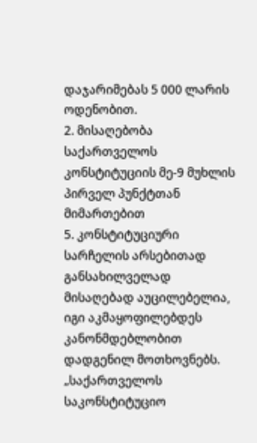დაჯარიმებას 5 000 ლარის ოდენობით.
2. მისაღებობა საქართველოს კონსტიტუციის მე-9 მუხლის პირველ პუნქტთან მიმართებით
5. კონსტიტუციური სარჩელის არსებითად განსახილველად მისაღებად აუცილებელია, იგი აკმაყოფილებდეს კანონმდებლობით დადგენილ მოთხოვნებს. „საქართველოს საკონსტიტუციო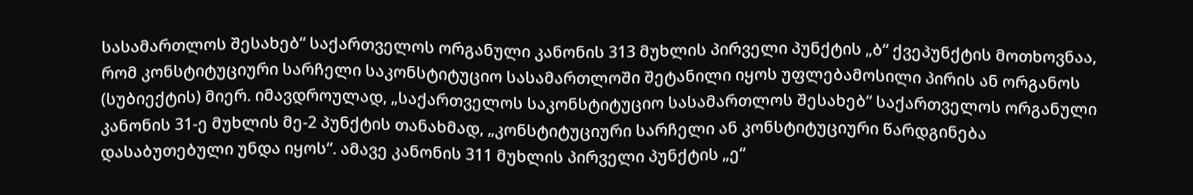სასამართლოს შესახებ“ საქართველოს ორგანული კანონის 313 მუხლის პირველი პუნქტის „ბ“ ქვეპუნქტის მოთხოვნაა, რომ კონსტიტუციური სარჩელი საკონსტიტუციო სასამართლოში შეტანილი იყოს უფლებამოსილი პირის ან ორგანოს (სუბიექტის) მიერ. იმავდროულად, „საქართველოს საკონსტიტუციო სასამართლოს შესახებ“ საქართველოს ორგანული კანონის 31-ე მუხლის მე-2 პუნქტის თანახმად, „კონსტიტუციური სარჩელი ან კონსტიტუციური წარდგინება დასაბუთებული უნდა იყოს“. ამავე კანონის 311 მუხლის პირველი პუნქტის „ე“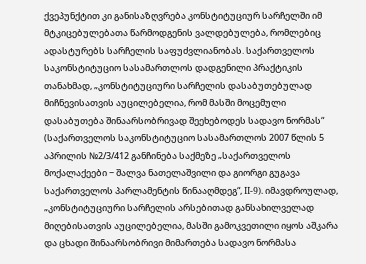ქვეპუნქტით კი განისაზღვრება კონსტიტუციურ სარჩელში იმ მტკიცებულებათა წარმოდგენის ვალდებულება, რომლებიც ადასტურებს სარჩელის საფუძვლიანობას. საქართველოს საკონსტიტუციო სასამართლოს დადგენილი პრაქტიკის თანახმად, „კონსტიტუციური სარჩელის დასაბუთებულად მიჩნევისათვის აუცილებელია, რომ მასში მოცემული დასაბუთება შინაარსობრივად შეეხებოდეს სადავო ნორმას“ (საქართველოს საკონსტიტუციო სასამართლოს 2007 წლის 5 აპრილის №2/3/412 განჩინება საქმეზე „საქართველოს მოქალაქეები − შალვა ნათელაშვილი და გიორგი გუგავა საქართველოს პარლამენტის წინააღმდეგ“, II-9). იმავდროულად, „კონსტიტუციური სარჩელის არსებითად განსახილველად მიღებისათვის აუცილებელია, მასში გამოკვეთილი იყოს აშკარა და ცხადი შინაარსობრივი მიმართება სადავო ნორმასა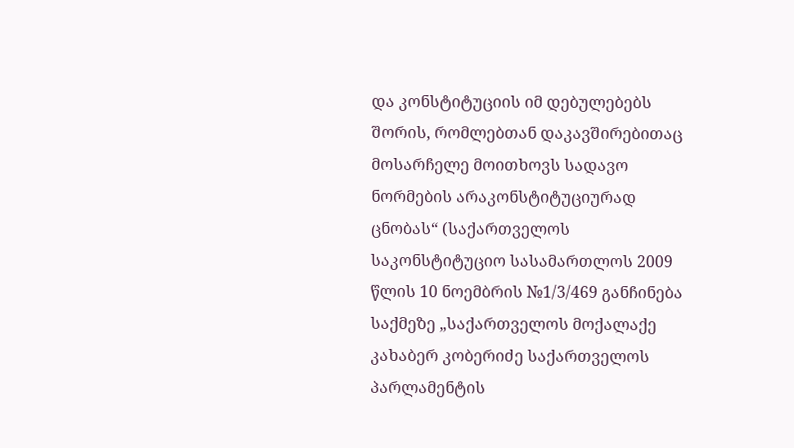და კონსტიტუციის იმ დებულებებს შორის, რომლებთან დაკავშირებითაც მოსარჩელე მოითხოვს სადავო ნორმების არაკონსტიტუციურად ცნობას“ (საქართველოს საკონსტიტუციო სასამართლოს 2009 წლის 10 ნოემბრის №1/3/469 განჩინება საქმეზე „საქართველოს მოქალაქე კახაბერ კობერიძე საქართველოს პარლამენტის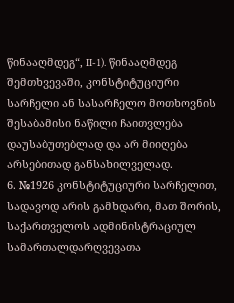წინააღმდეგ“, II-1). წინააღმდეგ შემთხვევაში, კონსტიტუციური სარჩელი ან სასარჩელო მოთხოვნის შესაბამისი ნაწილი ჩაითვლება დაუსაბუთებლად და არ მიიღება არსებითად განსახილველად.
6. №1926 კონსტიტუციური სარჩელით, სადავოდ არის გამხდარი, მათ შორის, საქართველოს ადმინისტრაციულ სამართალდარღვევათა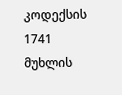კოდექსის 1741 მუხლის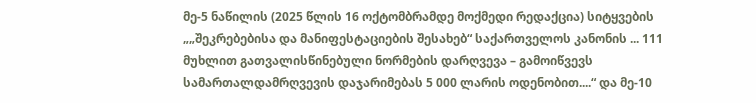მე-5 ნაწილის (2025 წლის 16 ოქტომბრამდე მოქმედი რედაქცია) სიტყვების „„შეკრებებისა და მანიფესტაციების შესახებ“ საქართველოს კანონის ... 111 მუხლით გათვალისწინებული ნორმების დარღვევა – გამოიწვევს სამართალდამრღვევის დაჯარიმებას 5 000 ლარის ოდენობით....“ და მე-10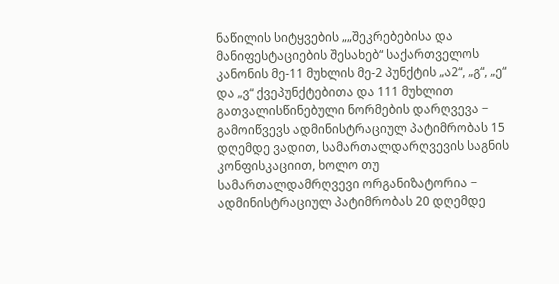ნაწილის სიტყვების „„შეკრებებისა და მანიფესტაციების შესახებ“ საქართველოს კანონის მე-11 მუხლის მე-2 პუნქტის „ა2“, „გ“, „ე“ და „ვ“ ქვეპუნქტებითა და 111 მუხლით გათვალისწინებული ნორმების დარღვევა − გამოიწვევს ადმინისტრაციულ პატიმრობას 15 დღემდე ვადით, სამართალდარღვევის საგნის კონფისკაციით, ხოლო თუ სამართალდამრღვევი ორგანიზატორია − ადმინისტრაციულ პატიმრობას 20 დღემდე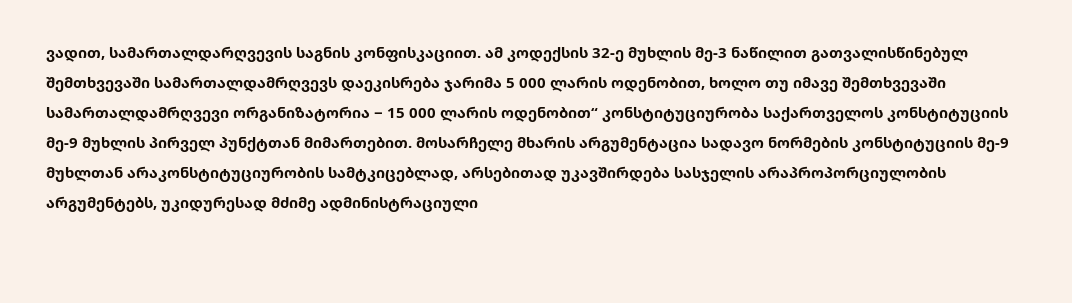ვადით, სამართალდარღვევის საგნის კონფისკაციით. ამ კოდექსის 32-ე მუხლის მე-3 ნაწილით გათვალისწინებულ შემთხვევაში სამართალდამრღვევს დაეკისრება ჯარიმა 5 000 ლარის ოდენობით, ხოლო თუ იმავე შემთხვევაში სამართალდამრღვევი ორგანიზატორია − 15 000 ლარის ოდენობით“ კონსტიტუციურობა საქართველოს კონსტიტუციის მე-9 მუხლის პირველ პუნქტთან მიმართებით. მოსარჩელე მხარის არგუმენტაცია სადავო ნორმების კონსტიტუციის მე-9 მუხლთან არაკონსტიტუციურობის სამტკიცებლად, არსებითად უკავშირდება სასჯელის არაპროპორციულობის არგუმენტებს, უკიდურესად მძიმე ადმინისტრაციული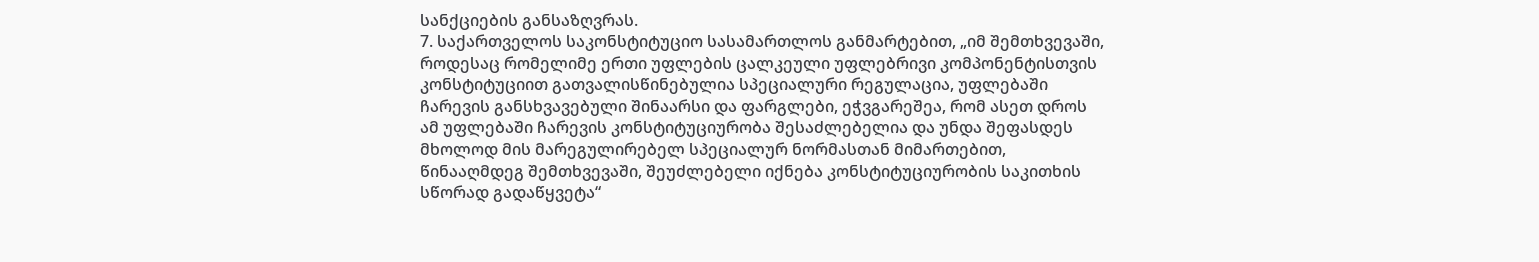სანქციების განსაზღვრას.
7. საქართველოს საკონსტიტუციო სასამართლოს განმარტებით, „იმ შემთხვევაში, როდესაც რომელიმე ერთი უფლების ცალკეული უფლებრივი კომპონენტისთვის კონსტიტუციით გათვალისწინებულია სპეციალური რეგულაცია, უფლებაში ჩარევის განსხვავებული შინაარსი და ფარგლები, ეჭვგარეშეა, რომ ასეთ დროს ამ უფლებაში ჩარევის კონსტიტუციურობა შესაძლებელია და უნდა შეფასდეს მხოლოდ მის მარეგულირებელ სპეციალურ ნორმასთან მიმართებით, წინააღმდეგ შემთხვევაში, შეუძლებელი იქნება კონსტიტუციურობის საკითხის სწორად გადაწყვეტა“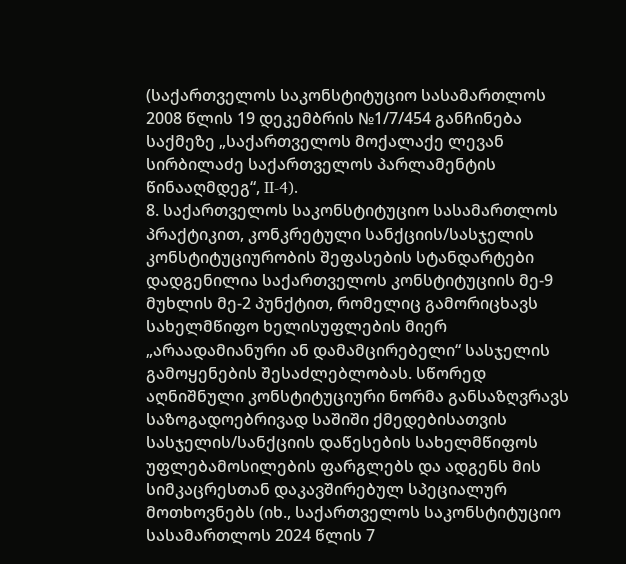(საქართველოს საკონსტიტუციო სასამართლოს 2008 წლის 19 დეკემბრის №1/7/454 განჩინება საქმეზე „საქართველოს მოქალაქე ლევან სირბილაძე საქართველოს პარლამენტის წინააღმდეგ“, II-4).
8. საქართველოს საკონსტიტუციო სასამართლოს პრაქტიკით, კონკრეტული სანქციის/სასჯელის კონსტიტუციურობის შეფასების სტანდარტები დადგენილია საქართველოს კონსტიტუციის მე-9 მუხლის მე-2 პუნქტით, რომელიც გამორიცხავს სახელმწიფო ხელისუფლების მიერ „არაადამიანური ან დამამცირებელი“ სასჯელის გამოყენების შესაძლებლობას. სწორედ აღნიშნული კონსტიტუციური ნორმა განსაზღვრავს საზოგადოებრივად საშიში ქმედებისათვის სასჯელის/სანქციის დაწესების სახელმწიფოს უფლებამოსილების ფარგლებს და ადგენს მის სიმკაცრესთან დაკავშირებულ სპეციალურ მოთხოვნებს (იხ., საქართველოს საკონსტიტუციო სასამართლოს 2024 წლის 7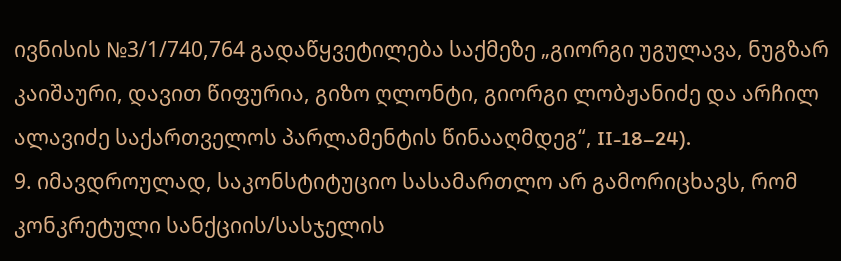ივნისის №3/1/740,764 გადაწყვეტილება საქმეზე „გიორგი უგულავა, ნუგზარ კაიშაური, დავით წიფურია, გიზო ღლონტი, გიორგი ლობჟანიძე და არჩილ ალავიძე საქართველოს პარლამენტის წინააღმდეგ“, II-18–24).
9. იმავდროულად, საკონსტიტუციო სასამართლო არ გამორიცხავს, რომ კონკრეტული სანქციის/სასჯელის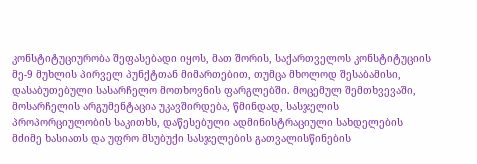კონსტიტუციურობა შეფასებადი იყოს, მათ შორის, საქართველოს კონსტიტუციის მე-9 მუხლის პირველ პუნქტთან მიმართებით, თუმცა მხოლოდ შესაბამისი, დასაბუთებული სასარჩელო მოთხოვნის ფარგლებში. მოცემულ შემთხვევაში, მოსარჩელის არგუმენტაცია უკავშირდება, წმინდად, სასჯელის პროპორციულობის საკითხს, დაწესებული ადმინისტრაციული სახდელების მძიმე ხასიათს და უფრო მსუბუქი სასჯელების გათვალისწინების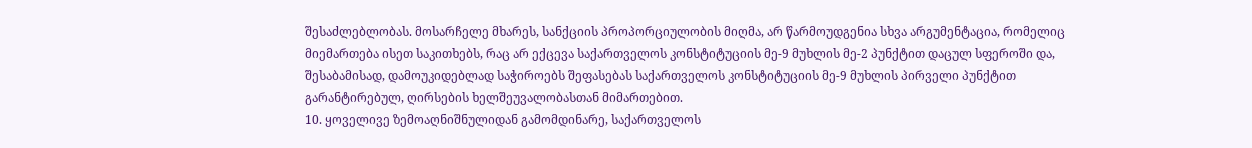შესაძლებლობას. მოსარჩელე მხარეს, სანქციის პროპორციულობის მიღმა, არ წარმოუდგენია სხვა არგუმენტაცია, რომელიც მიემართება ისეთ საკითხებს, რაც არ ექცევა საქართველოს კონსტიტუციის მე-9 მუხლის მე-2 პუნქტით დაცულ სფეროში და, შესაბამისად, დამოუკიდებლად საჭიროებს შეფასებას საქართველოს კონსტიტუციის მე-9 მუხლის პირველი პუნქტით გარანტირებულ, ღირსების ხელშეუვალობასთან მიმართებით.
10. ყოველივე ზემოაღნიშნულიდან გამომდინარე, საქართველოს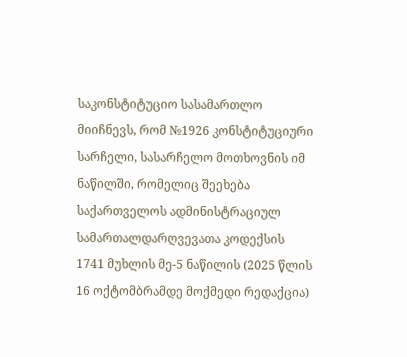საკონსტიტუციო სასამართლო მიიჩნევს, რომ №1926 კონსტიტუციური სარჩელი, სასარჩელო მოთხოვნის იმ ნაწილში, რომელიც შეეხება საქართველოს ადმინისტრაციულ სამართალდარღვევათა კოდექსის 1741 მუხლის მე-5 ნაწილის (2025 წლის 16 ოქტომბრამდე მოქმედი რედაქცია)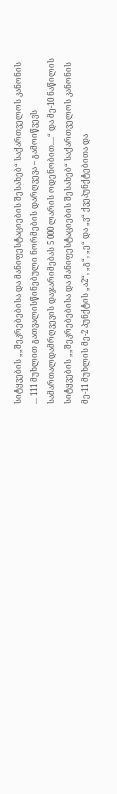სიტყვების „„შეკრებებისა და მანიფესტაციების შესახებ“ საქართველოს კანონის ... 111 მუხლით გათვალისწინებული ნორმების დარღვევა – გამოიწვევს სამართალდამრღვევის დაჯარიმებას 5 000 ლარის ოდენობით....“ და მე-10 ნაწილის სიტყვების „„შეკრებებისა და მანიფესტაციების შესახებ“ საქართველოს კანონის მე-11 მუხლის მე-2 პუნქტის „ა2“, „გ“, „ე“ და „ვ“ ქვეპუნქტებითა და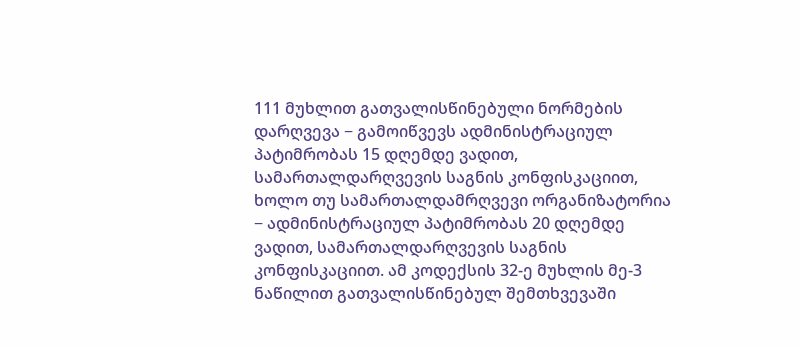111 მუხლით გათვალისწინებული ნორმების დარღვევა − გამოიწვევს ადმინისტრაციულ პატიმრობას 15 დღემდე ვადით, სამართალდარღვევის საგნის კონფისკაციით, ხოლო თუ სამართალდამრღვევი ორგანიზატორია − ადმინისტრაციულ პატიმრობას 20 დღემდე ვადით, სამართალდარღვევის საგნის კონფისკაციით. ამ კოდექსის 32-ე მუხლის მე-3 ნაწილით გათვალისწინებულ შემთხვევაში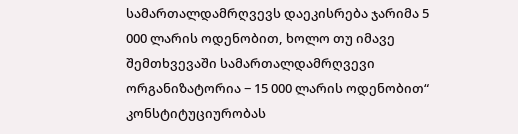სამართალდამრღვევს დაეკისრება ჯარიმა 5 000 ლარის ოდენობით, ხოლო თუ იმავე შემთხვევაში სამართალდამრღვევი ორგანიზატორია − 15 000 ლარის ოდენობით“ კონსტიტუციურობას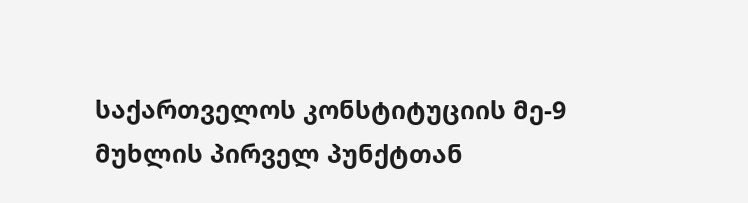საქართველოს კონსტიტუციის მე-9 მუხლის პირველ პუნქტთან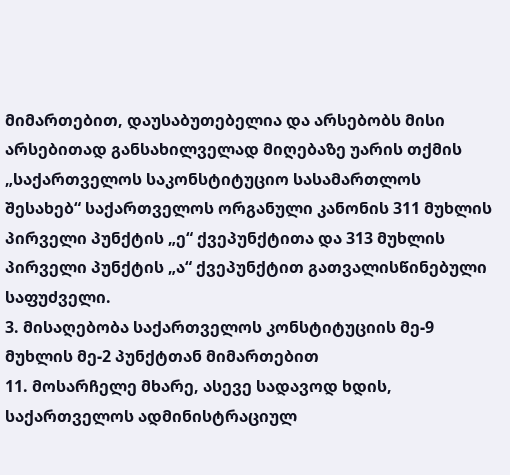მიმართებით, დაუსაბუთებელია და არსებობს მისი არსებითად განსახილველად მიღებაზე უარის თქმის „საქართველოს საკონსტიტუციო სასამართლოს შესახებ“ საქართველოს ორგანული კანონის 311 მუხლის პირველი პუნქტის „ე“ ქვეპუნქტითა და 313 მუხლის პირველი პუნქტის „ა“ ქვეპუნქტით გათვალისწინებული საფუძველი.
3. მისაღებობა საქართველოს კონსტიტუციის მე-9 მუხლის მე-2 პუნქტთან მიმართებით
11. მოსარჩელე მხარე, ასევე სადავოდ ხდის, საქართველოს ადმინისტრაციულ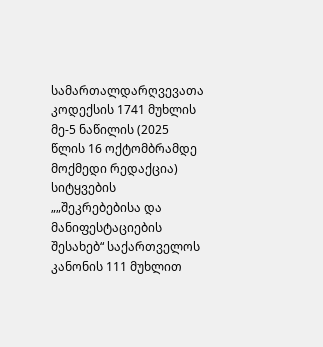სამართალდარღვევათა კოდექსის 1741 მუხლის მე-5 ნაწილის (2025 წლის 16 ოქტომბრამდე მოქმედი რედაქცია) სიტყვების „„შეკრებებისა და მანიფესტაციების შესახებ“ საქართველოს კანონის 111 მუხლით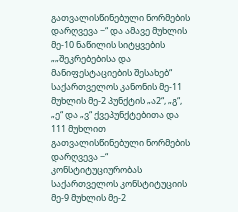გათვალისწინებული ნორმების დარღვევა −“ და ამავე მუხლის მე-10 ნაწილის სიტყვების „„შეკრებებისა და მანიფესტაციების შესახებ“ საქართველოს კანონის მე-11 მუხლის მე-2 პუნქტის „ა2“, „გ“, „ე“ და „ვ“ ქვეპუნქტებითა და 111 მუხლით გათვალისწინებული ნორმების დარღვევა −“ კონსტიტუციურობას საქართველოს კონსტიტუციის მე-9 მუხლის მე-2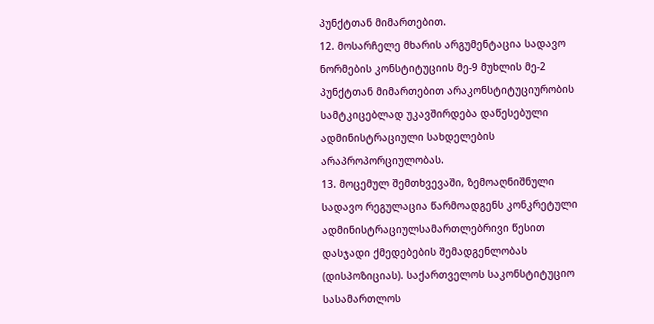პუნქტთან მიმართებით.
12. მოსარჩელე მხარის არგუმენტაცია სადავო ნორმების კონსტიტუციის მე-9 მუხლის მე-2 პუნქტთან მიმართებით არაკონსტიტუციურობის სამტკიცებლად უკავშირდება დაწესებული ადმინისტრაციული სახდელების არაპროპორციულობას.
13. მოცემულ შემთხვევაში, ზემოაღნიშნული სადავო რეგულაცია წარმოადგენს კონკრეტული ადმინისტრაციულსამართლებრივი წესით დასჯადი ქმედებების შემადგენლობას (დისპოზიციას). საქართველოს საკონსტიტუციო სასამართლოს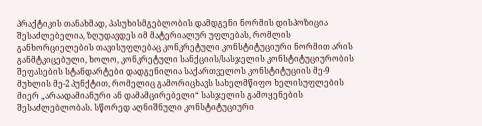პრაქტიკის თანახმად, პასუხისმგებლობის დამდგენი ნორმის დისპოზიცია შესაძლებელია, ზღუდავდეს იმ მატერიალურ უფლებას, რომლის განხორციელების თავისუფლებაც კონკრეტული კონსტიტუციური ნორმით არის განმტკიცებული, ხოლო, კონკრეტული სანქციის/სასჯელის კონსტიტუციურობის შეფასების სტანდარტები დადგენილია საქართველოს კონსტიტუციის მე-9 მუხლის მე-2 პუნქტით, რომელიც გამორიცხავს სახელმწიფო ხელისუფლების მიერ „არაადამიანური ან დამამცირებელი“ სასჯელის გამოყენების შესაძლებლობას. სწორედ აღნიშნული კონსტიტუციური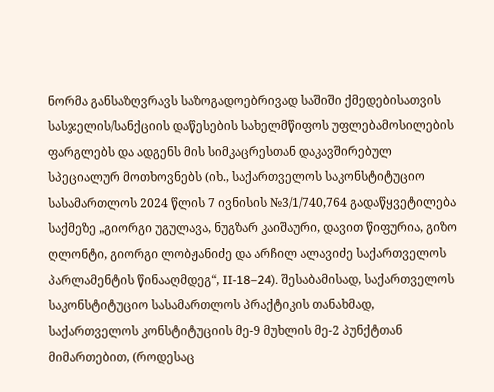ნორმა განსაზღვრავს საზოგადოებრივად საშიში ქმედებისათვის სასჯელის/სანქციის დაწესების სახელმწიფოს უფლებამოსილების ფარგლებს და ადგენს მის სიმკაცრესთან დაკავშირებულ სპეციალურ მოთხოვნებს (იხ., საქართველოს საკონსტიტუციო სასამართლოს 2024 წლის 7 ივნისის №3/1/740,764 გადაწყვეტილება საქმეზე „გიორგი უგულავა, ნუგზარ კაიშაური, დავით წიფურია, გიზო ღლონტი, გიორგი ლობჟანიძე და არჩილ ალავიძე საქართველოს პარლამენტის წინააღმდეგ“, II-18–24). შესაბამისად, საქართველოს საკონსტიტუციო სასამართლოს პრაქტიკის თანახმად, საქართველოს კონსტიტუციის მე-9 მუხლის მე-2 პუნქტთან მიმართებით, (როდესაც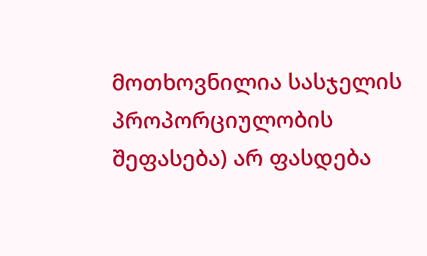მოთხოვნილია სასჯელის პროპორციულობის შეფასება) არ ფასდება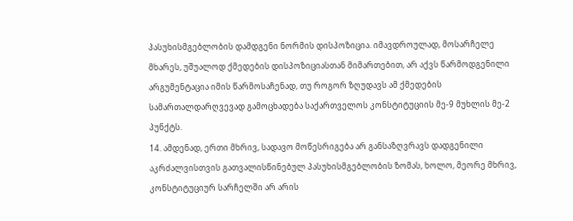პასუხისმგებლობის დამდგენი ნორმის დისპოზიცია. იმავდროულად, მოსარჩელე მხარეს, უშუალოდ ქმედების დისპოზიციასთან მიმართებით, არ აქვს წარმოდგენილი არგუმენტაცია იმის წარმოსაჩენად, თუ როგორ ზღუდავს ამ ქმედების სამართალდარღვევად გამოცხადება საქართველოს კონსტიტუციის მე-9 მუხლის მე-2 პუნქტს.
14. ამდენად, ერთი მხრივ, სადავო მოწესრიგება არ განსაზღვრავს დადგენილი აკრძალვისთვის გათვალისწინებულ პასუხისმგებლობის ზომას, ხოლო, მეორე მხრივ, კონსტიტუციურ სარჩელში არ არის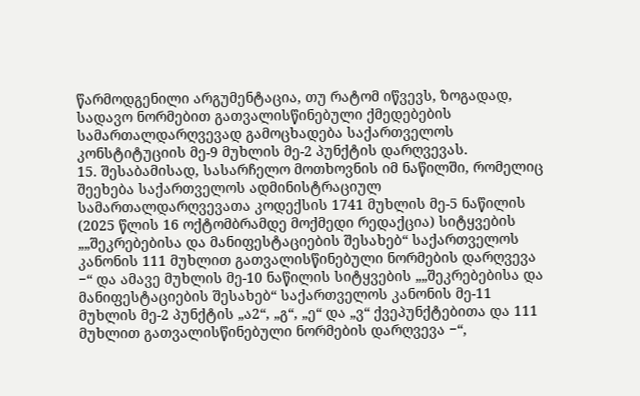წარმოდგენილი არგუმენტაცია, თუ რატომ იწვევს, ზოგადად, სადავო ნორმებით გათვალისწინებული ქმედებების სამართალდარღვევად გამოცხადება საქართველოს კონსტიტუციის მე-9 მუხლის მე-2 პუნქტის დარღვევას.
15. შესაბამისად, სასარჩელო მოთხოვნის იმ ნაწილში, რომელიც შეეხება საქართველოს ადმინისტრაციულ სამართალდარღვევათა კოდექსის 1741 მუხლის მე-5 ნაწილის (2025 წლის 16 ოქტომბრამდე მოქმედი რედაქცია) სიტყვების „„შეკრებებისა და მანიფესტაციების შესახებ“ საქართველოს კანონის 111 მუხლით გათვალისწინებული ნორმების დარღვევა −“ და ამავე მუხლის მე-10 ნაწილის სიტყვების „„შეკრებებისა და მანიფესტაციების შესახებ“ საქართველოს კანონის მე-11 მუხლის მე-2 პუნქტის „ა2“, „გ“, „ე“ და „ვ“ ქვეპუნქტებითა და 111 მუხლით გათვალისწინებული ნორმების დარღვევა −“,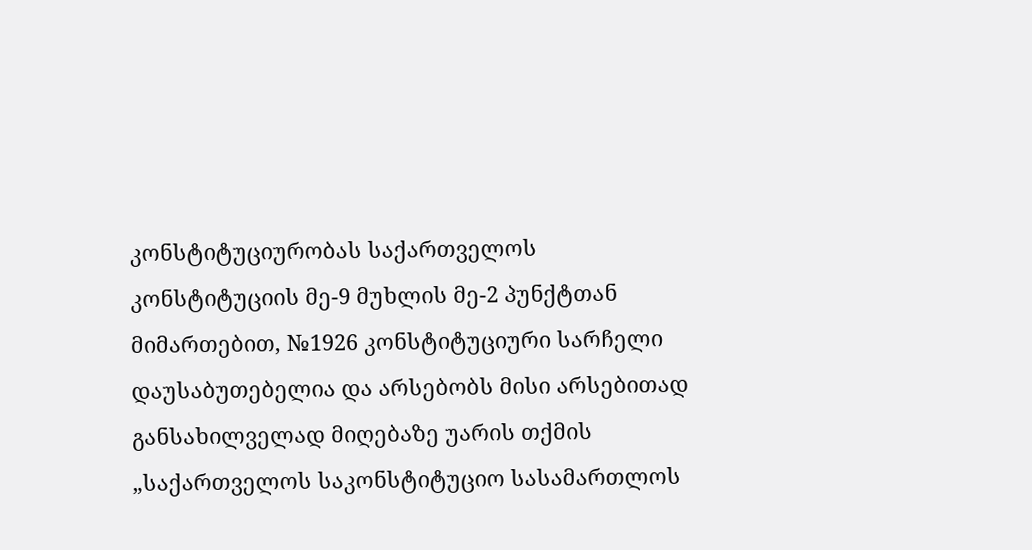კონსტიტუციურობას საქართველოს კონსტიტუციის მე-9 მუხლის მე-2 პუნქტთან მიმართებით, №1926 კონსტიტუციური სარჩელი დაუსაბუთებელია და არსებობს მისი არსებითად განსახილველად მიღებაზე უარის თქმის „საქართველოს საკონსტიტუციო სასამართლოს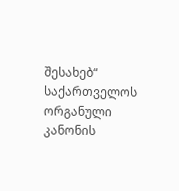შესახებ“ საქართველოს ორგანული კანონის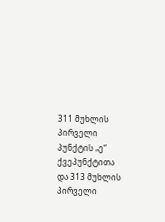311 მუხლის პირველი პუნქტის „ე“ ქვეპუნქტითა და 313 მუხლის პირველი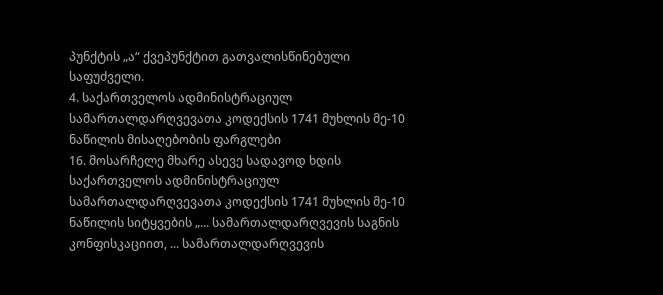პუნქტის „ა“ ქვეპუნქტით გათვალისწინებული საფუძველი.
4. საქართველოს ადმინისტრაციულ სამართალდარღვევათა კოდექსის 1741 მუხლის მე-10 ნაწილის მისაღებობის ფარგლები
16. მოსარჩელე მხარე ასევე სადავოდ ხდის საქართველოს ადმინისტრაციულ სამართალდარღვევათა კოდექსის 1741 მუხლის მე-10 ნაწილის სიტყვების „... სამართალდარღვევის საგნის კონფისკაციით, ... სამართალდარღვევის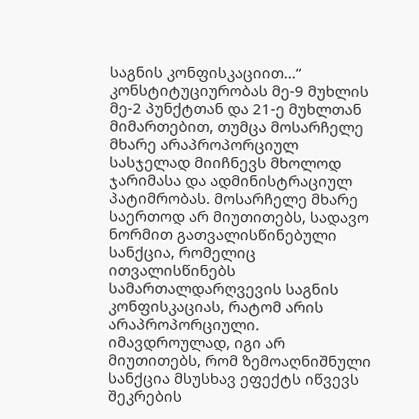საგნის კონფისკაციით...“ კონსტიტუციურობას მე-9 მუხლის მე-2 პუნქტთან და 21-ე მუხლთან მიმართებით, თუმცა მოსარჩელე მხარე არაპროპორციულ სასჯელად მიიჩნევს მხოლოდ ჯარიმასა და ადმინისტრაციულ პატიმრობას. მოსარჩელე მხარე საერთოდ არ მიუთითებს, სადავო ნორმით გათვალისწინებული სანქცია, რომელიც ითვალისწინებს სამართალდარღვევის საგნის კონფისკაციას, რატომ არის არაპროპორციული. იმავდროულად, იგი არ მიუთითებს, რომ ზემოაღნიშნული სანქცია მსუსხავ ეფექტს იწვევს შეკრების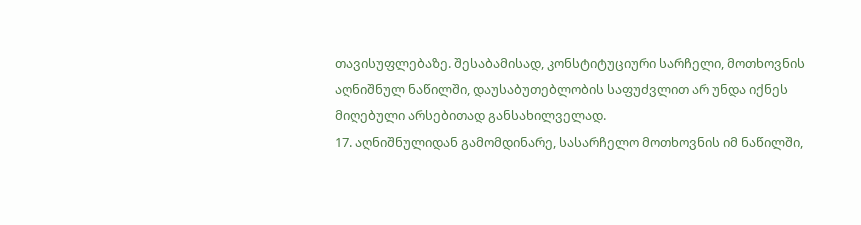თავისუფლებაზე. შესაბამისად, კონსტიტუციური სარჩელი, მოთხოვნის აღნიშნულ ნაწილში, დაუსაბუთებლობის საფუძვლით არ უნდა იქნეს მიღებული არსებითად განსახილველად.
17. აღნიშნულიდან გამომდინარე, სასარჩელო მოთხოვნის იმ ნაწილში,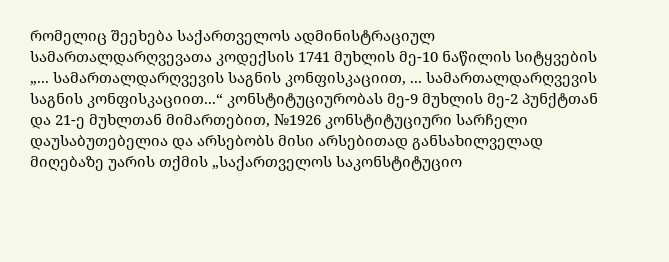რომელიც შეეხება საქართველოს ადმინისტრაციულ სამართალდარღვევათა კოდექსის 1741 მუხლის მე-10 ნაწილის სიტყვების „... სამართალდარღვევის საგნის კონფისკაციით, ... სამართალდარღვევის საგნის კონფისკაციით...“ კონსტიტუციურობას მე-9 მუხლის მე-2 პუნქტთან და 21-ე მუხლთან მიმართებით, №1926 კონსტიტუციური სარჩელი დაუსაბუთებელია და არსებობს მისი არსებითად განსახილველად მიღებაზე უარის თქმის „საქართველოს საკონსტიტუციო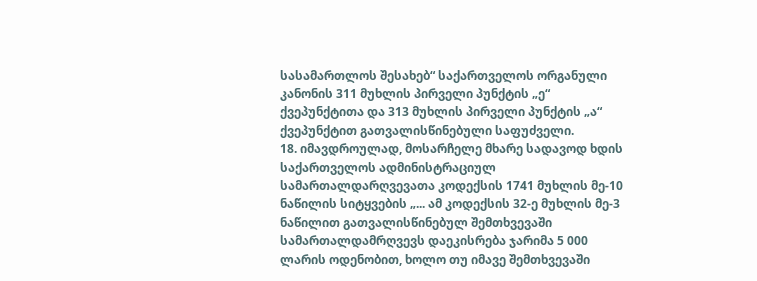სასამართლოს შესახებ“ საქართველოს ორგანული კანონის 311 მუხლის პირველი პუნქტის „ე“ ქვეპუნქტითა და 313 მუხლის პირველი პუნქტის „ა“ ქვეპუნქტით გათვალისწინებული საფუძველი.
18. იმავდროულად, მოსარჩელე მხარე სადავოდ ხდის საქართველოს ადმინისტრაციულ სამართალდარღვევათა კოდექსის 1741 მუხლის მე-10 ნაწილის სიტყვების „... ამ კოდექსის 32-ე მუხლის მე-3 ნაწილით გათვალისწინებულ შემთხვევაში სამართალდამრღვევს დაეკისრება ჯარიმა 5 000 ლარის ოდენობით, ხოლო თუ იმავე შემთხვევაში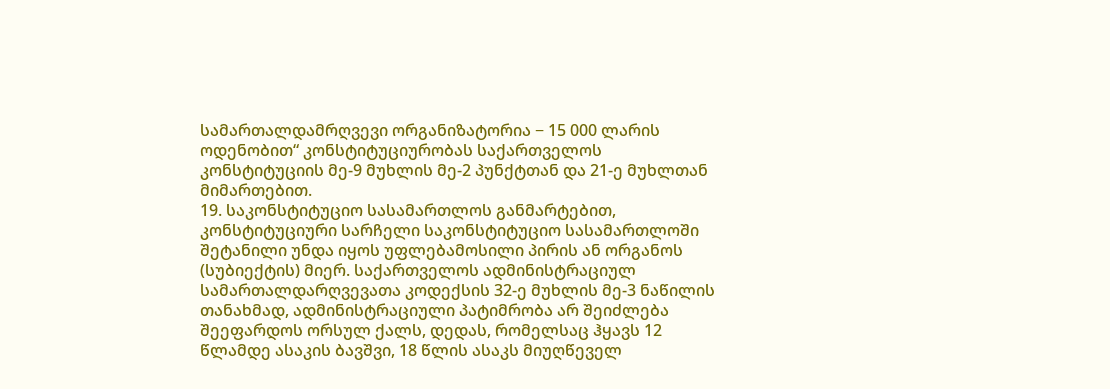სამართალდამრღვევი ორგანიზატორია − 15 000 ლარის ოდენობით“ კონსტიტუციურობას საქართველოს კონსტიტუციის მე-9 მუხლის მე-2 პუნქტთან და 21-ე მუხლთან მიმართებით.
19. საკონსტიტუციო სასამართლოს განმარტებით, კონსტიტუციური სარჩელი საკონსტიტუციო სასამართლოში შეტანილი უნდა იყოს უფლებამოსილი პირის ან ორგანოს (სუბიექტის) მიერ. საქართველოს ადმინისტრაციულ სამართალდარღვევათა კოდექსის 32-ე მუხლის მე-3 ნაწილის თანახმად, ადმინისტრაციული პატიმრობა არ შეიძლება შეეფარდოს ორსულ ქალს, დედას, რომელსაც ჰყავს 12 წლამდე ასაკის ბავშვი, 18 წლის ასაკს მიუღწეველ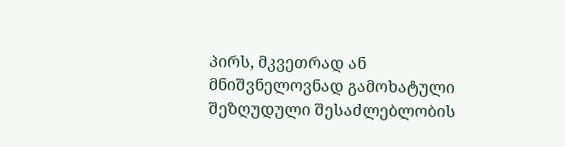პირს, მკვეთრად ან მნიშვნელოვნად გამოხატული შეზღუდული შესაძლებლობის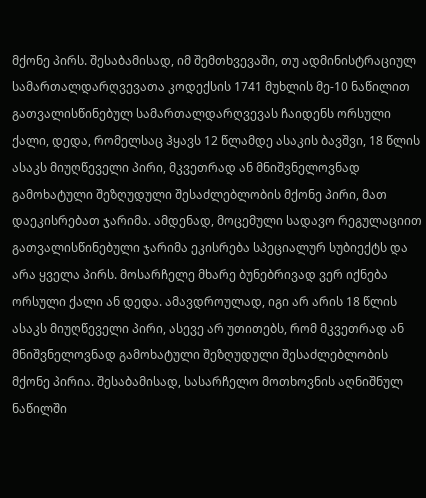მქონე პირს. შესაბამისად, იმ შემთხვევაში, თუ ადმინისტრაციულ სამართალდარღვევათა კოდექსის 1741 მუხლის მე-10 ნაწილით გათვალისწინებულ სამართალდარღვევას ჩაიდენს ორსული ქალი, დედა, რომელსაც ჰყავს 12 წლამდე ასაკის ბავშვი, 18 წლის ასაკს მიუღწეველი პირი, მკვეთრად ან მნიშვნელოვნად გამოხატული შეზღუდული შესაძლებლობის მქონე პირი, მათ დაეკისრებათ ჯარიმა. ამდენად, მოცემული სადავო რეგულაციით გათვალისწინებული ჯარიმა ეკისრება სპეციალურ სუბიექტს და არა ყველა პირს. მოსარჩელე მხარე ბუნებრივად ვერ იქნება ორსული ქალი ან დედა. ამავდროულად, იგი არ არის 18 წლის ასაკს მიუღწეველი პირი, ასევე არ უთითებს, რომ მკვეთრად ან მნიშვნელოვნად გამოხატული შეზღუდული შესაძლებლობის მქონე პირია. შესაბამისად, სასარჩელო მოთხოვნის აღნიშნულ ნაწილში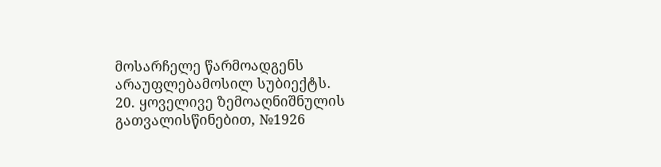მოსარჩელე წარმოადგენს არაუფლებამოსილ სუბიექტს.
20. ყოველივე ზემოაღნიშნულის გათვალისწინებით, №1926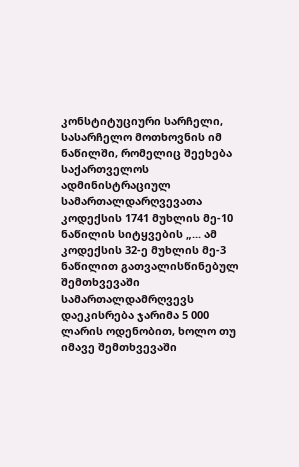კონსტიტუციური სარჩელი, სასარჩელო მოთხოვნის იმ ნაწილში, რომელიც შეეხება საქართველოს ადმინისტრაციულ სამართალდარღვევათა კოდექსის 1741 მუხლის მე-10 ნაწილის სიტყვების „... ამ კოდექსის 32-ე მუხლის მე-3 ნაწილით გათვალისწინებულ შემთხვევაში სამართალდამრღვევს დაეკისრება ჯარიმა 5 000 ლარის ოდენობით, ხოლო თუ იმავე შემთხვევაში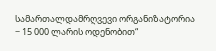სამართალდამრღვევი ორგანიზატორია − 15 000 ლარის ოდენობით“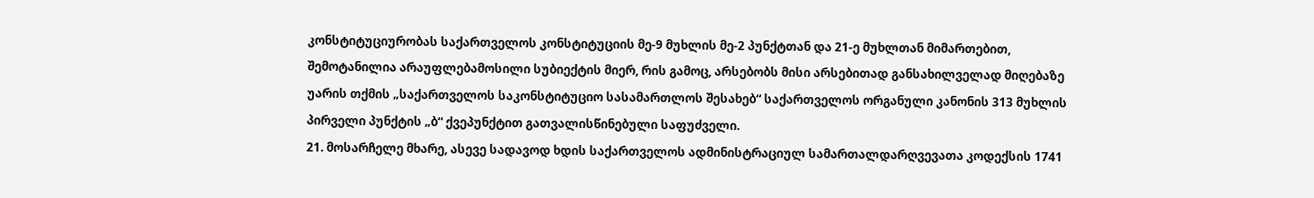კონსტიტუციურობას საქართველოს კონსტიტუციის მე-9 მუხლის მე-2 პუნქტთან და 21-ე მუხლთან მიმართებით, შემოტანილია არაუფლებამოსილი სუბიექტის მიერ, რის გამოც, არსებობს მისი არსებითად განსახილველად მიღებაზე უარის თქმის „საქართველოს საკონსტიტუციო სასამართლოს შესახებ“ საქართველოს ორგანული კანონის 313 მუხლის პირველი პუნქტის „ბ“ ქვეპუნქტით გათვალისწინებული საფუძველი.
21. მოსარჩელე მხარე, ასევე სადავოდ ხდის საქართველოს ადმინისტრაციულ სამართალდარღვევათა კოდექსის 1741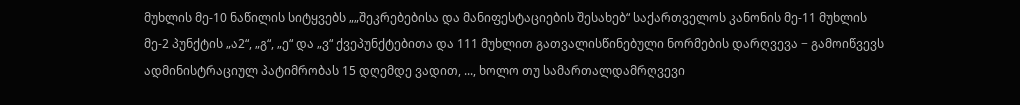მუხლის მე-10 ნაწილის სიტყვებს „„შეკრებებისა და მანიფესტაციების შესახებ“ საქართველოს კანონის მე-11 მუხლის მე-2 პუნქტის „ა2“, „გ“, „ე“ და „ვ“ ქვეპუნქტებითა და 111 მუხლით გათვალისწინებული ნორმების დარღვევა − გამოიწვევს ადმინისტრაციულ პატიმრობას 15 დღემდე ვადით, ..., ხოლო თუ სამართალდამრღვევი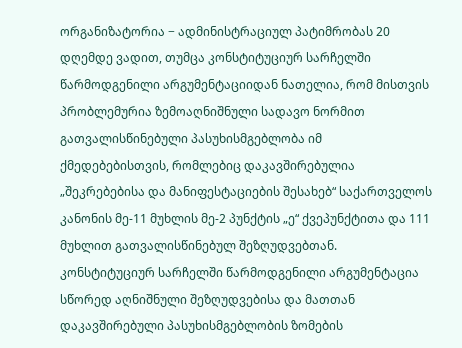ორგანიზატორია − ადმინისტრაციულ პატიმრობას 20 დღემდე ვადით, თუმცა კონსტიტუციურ სარჩელში წარმოდგენილი არგუმენტაციიდან ნათელია, რომ მისთვის პრობლემურია ზემოაღნიშნული სადავო ნორმით გათვალისწინებული პასუხისმგებლობა იმ ქმედებებისთვის, რომლებიც დაკავშირებულია „შეკრებებისა და მანიფესტაციების შესახებ“ საქართველოს კანონის მე-11 მუხლის მე-2 პუნქტის „ე“ ქვეპუნქტითა და 111 მუხლით გათვალისწინებულ შეზღუდვებთან. კონსტიტუციურ სარჩელში წარმოდგენილი არგუმენტაცია სწორედ აღნიშნული შეზღუდვებისა და მათთან დაკავშირებული პასუხისმგებლობის ზომების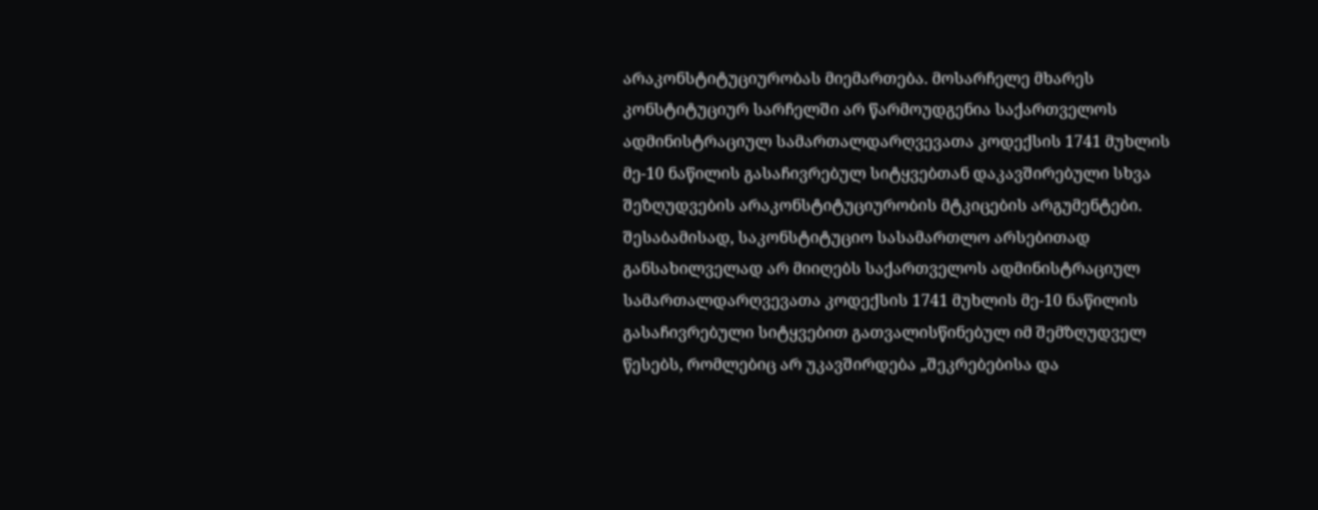არაკონსტიტუციურობას მიემართება. მოსარჩელე მხარეს კონსტიტუციურ სარჩელში არ წარმოუდგენია საქართველოს ადმინისტრაციულ სამართალდარღვევათა კოდექსის 1741 მუხლის მე-10 ნაწილის გასაჩივრებულ სიტყვებთან დაკავშირებული სხვა შეზღუდვების არაკონსტიტუციურობის მტკიცების არგუმენტები. შესაბამისად, საკონსტიტუციო სასამართლო არსებითად განსახილველად არ მიიღებს საქართველოს ადმინისტრაციულ სამართალდარღვევათა კოდექსის 1741 მუხლის მე-10 ნაწილის გასაჩივრებული სიტყვებით გათვალისწინებულ იმ შემზღუდველ წესებს, რომლებიც არ უკავშირდება „შეკრებებისა და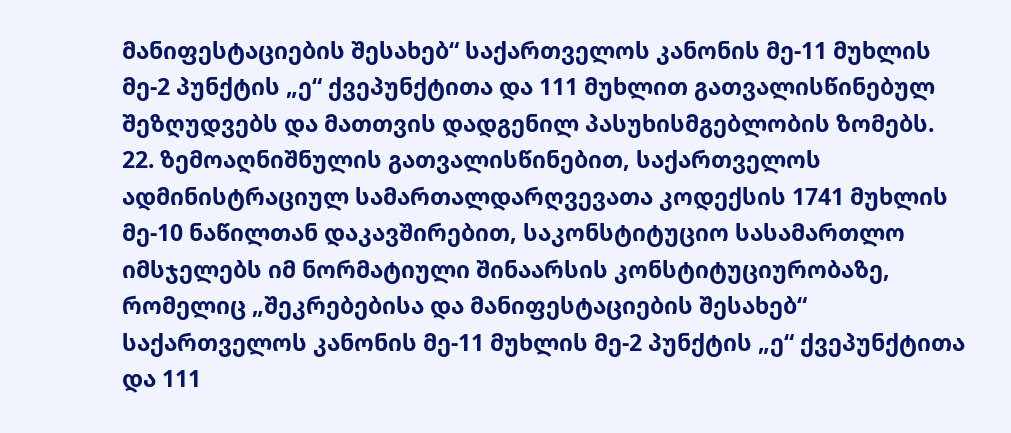მანიფესტაციების შესახებ“ საქართველოს კანონის მე-11 მუხლის მე-2 პუნქტის „ე“ ქვეპუნქტითა და 111 მუხლით გათვალისწინებულ შეზღუდვებს და მათთვის დადგენილ პასუხისმგებლობის ზომებს.
22. ზემოაღნიშნულის გათვალისწინებით, საქართველოს ადმინისტრაციულ სამართალდარღვევათა კოდექსის 1741 მუხლის მე-10 ნაწილთან დაკავშირებით, საკონსტიტუციო სასამართლო იმსჯელებს იმ ნორმატიული შინაარსის კონსტიტუციურობაზე, რომელიც „შეკრებებისა და მანიფესტაციების შესახებ“ საქართველოს კანონის მე-11 მუხლის მე-2 პუნქტის „ე“ ქვეპუნქტითა და 111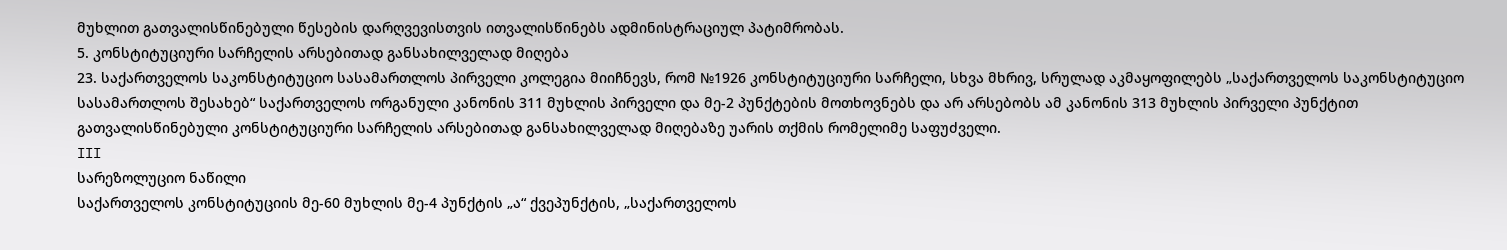მუხლით გათვალისწინებული წესების დარღვევისთვის ითვალისწინებს ადმინისტრაციულ პატიმრობას.
5. კონსტიტუციური სარჩელის არსებითად განსახილველად მიღება
23. საქართველოს საკონსტიტუციო სასამართლოს პირველი კოლეგია მიიჩნევს, რომ №1926 კონსტიტუციური სარჩელი, სხვა მხრივ, სრულად აკმაყოფილებს „საქართველოს საკონსტიტუციო სასამართლოს შესახებ“ საქართველოს ორგანული კანონის 311 მუხლის პირველი და მე-2 პუნქტების მოთხოვნებს და არ არსებობს ამ კანონის 313 მუხლის პირველი პუნქტით გათვალისწინებული კონსტიტუციური სარჩელის არსებითად განსახილველად მიღებაზე უარის თქმის რომელიმე საფუძველი.
III
სარეზოლუციო ნაწილი
საქართველოს კონსტიტუციის მე-60 მუხლის მე-4 პუნქტის „ა“ ქვეპუნქტის, „საქართველოს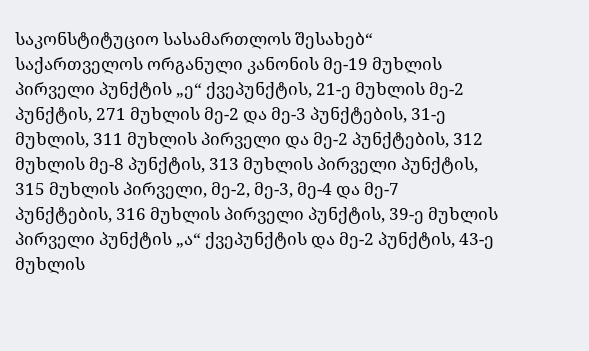საკონსტიტუციო სასამართლოს შესახებ“ საქართველოს ორგანული კანონის მე-19 მუხლის პირველი პუნქტის „ე“ ქვეპუნქტის, 21-ე მუხლის მე-2 პუნქტის, 271 მუხლის მე-2 და მე-3 პუნქტების, 31-ე მუხლის, 311 მუხლის პირველი და მე-2 პუნქტების, 312 მუხლის მე-8 პუნქტის, 313 მუხლის პირველი პუნქტის, 315 მუხლის პირველი, მე-2, მე-3, მე-4 და მე-7 პუნქტების, 316 მუხლის პირველი პუნქტის, 39-ე მუხლის პირველი პუნქტის „ა“ ქვეპუნქტის და მე-2 პუნქტის, 43-ე მუხლის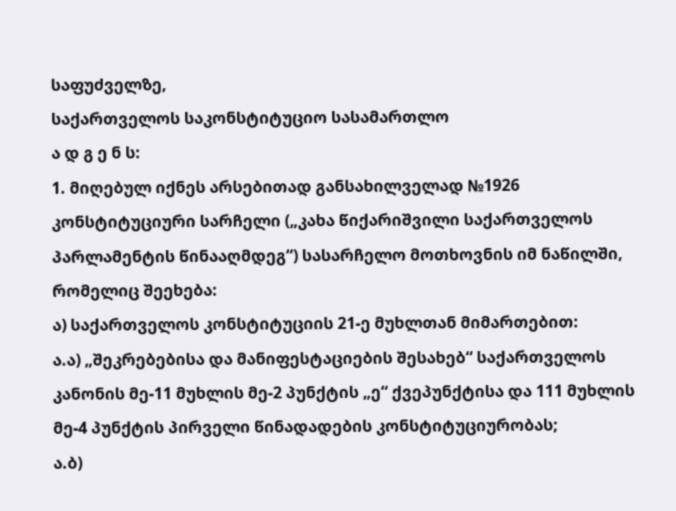საფუძველზე,
საქართველოს საკონსტიტუციო სასამართლო
ა დ გ ე ნ ს:
1. მიღებულ იქნეს არსებითად განსახილველად №1926 კონსტიტუციური სარჩელი („კახა წიქარიშვილი საქართველოს პარლამენტის წინააღმდეგ“) სასარჩელო მოთხოვნის იმ ნაწილში, რომელიც შეეხება:
ა) საქართველოს კონსტიტუციის 21-ე მუხლთან მიმართებით:
ა.ა) „შეკრებებისა და მანიფესტაციების შესახებ“ საქართველოს კანონის მე-11 მუხლის მე-2 პუნქტის „ე“ ქვეპუნქტისა და 111 მუხლის მე-4 პუნქტის პირველი წინადადების კონსტიტუციურობას;
ა.ბ)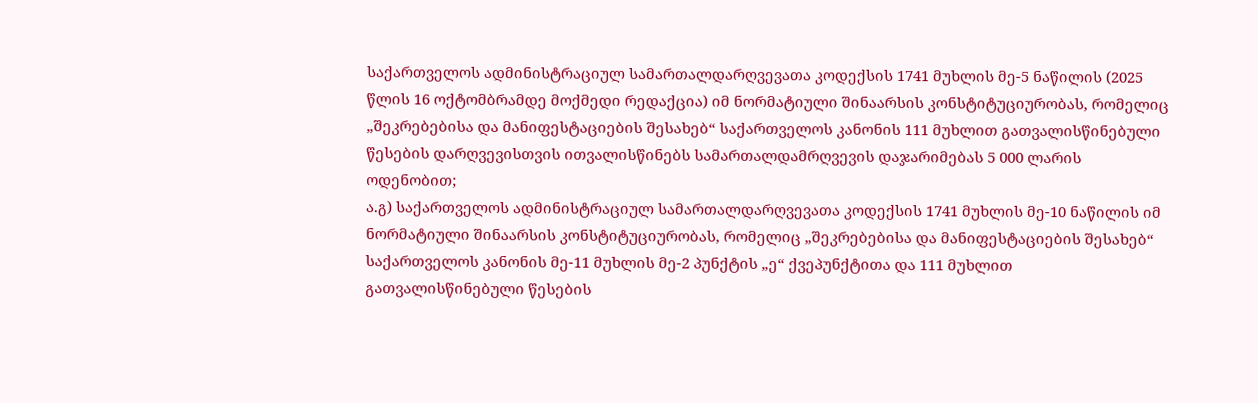საქართველოს ადმინისტრაციულ სამართალდარღვევათა კოდექსის 1741 მუხლის მე-5 ნაწილის (2025 წლის 16 ოქტომბრამდე მოქმედი რედაქცია) იმ ნორმატიული შინაარსის კონსტიტუციურობას, რომელიც „შეკრებებისა და მანიფესტაციების შესახებ“ საქართველოს კანონის 111 მუხლით გათვალისწინებული წესების დარღვევისთვის ითვალისწინებს სამართალდამრღვევის დაჯარიმებას 5 000 ლარის ოდენობით;
ა.გ) საქართველოს ადმინისტრაციულ სამართალდარღვევათა კოდექსის 1741 მუხლის მე-10 ნაწილის იმ ნორმატიული შინაარსის კონსტიტუციურობას, რომელიც „შეკრებებისა და მანიფესტაციების შესახებ“ საქართველოს კანონის მე-11 მუხლის მე-2 პუნქტის „ე“ ქვეპუნქტითა და 111 მუხლით გათვალისწინებული წესების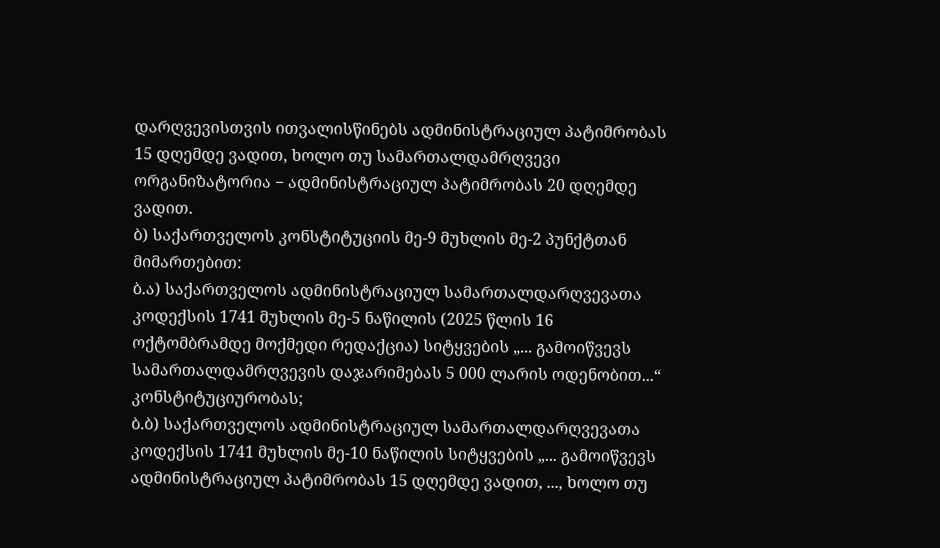დარღვევისთვის ითვალისწინებს ადმინისტრაციულ პატიმრობას 15 დღემდე ვადით, ხოლო თუ სამართალდამრღვევი ორგანიზატორია − ადმინისტრაციულ პატიმრობას 20 დღემდე ვადით.
ბ) საქართველოს კონსტიტუციის მე-9 მუხლის მე-2 პუნქტთან მიმართებით:
ბ.ა) საქართველოს ადმინისტრაციულ სამართალდარღვევათა კოდექსის 1741 მუხლის მე-5 ნაწილის (2025 წლის 16 ოქტომბრამდე მოქმედი რედაქცია) სიტყვების „... გამოიწვევს სამართალდამრღვევის დაჯარიმებას 5 000 ლარის ოდენობით...“ კონსტიტუციურობას;
ბ.ბ) საქართველოს ადმინისტრაციულ სამართალდარღვევათა კოდექსის 1741 მუხლის მე-10 ნაწილის სიტყვების „... გამოიწვევს ადმინისტრაციულ პატიმრობას 15 დღემდე ვადით, ..., ხოლო თუ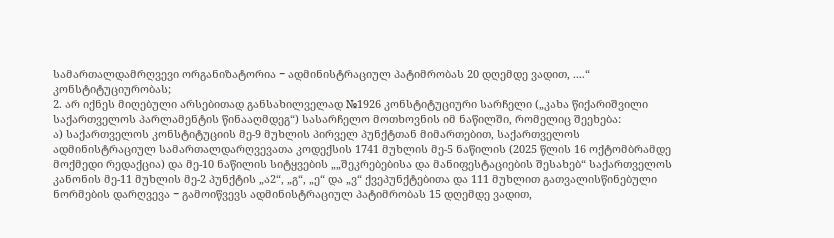სამართალდამრღვევი ორგანიზატორია − ადმინისტრაციულ პატიმრობას 20 დღემდე ვადით, ....“ კონსტიტუციურობას;
2. არ იქნეს მიღებული არსებითად განსახილველად №1926 კონსტიტუციური სარჩელი („კახა წიქარიშვილი საქართველოს პარლამენტის წინააღმდეგ“) სასარჩელო მოთხოვნის იმ ნაწილში, რომელიც შეეხება:
ა) საქართველოს კონსტიტუციის მე-9 მუხლის პირველ პუნქტთან მიმართებით, საქართველოს ადმინისტრაციულ სამართალდარღვევათა კოდექსის 1741 მუხლის მე-5 ნაწილის (2025 წლის 16 ოქტომბრამდე მოქმედი რედაქცია) და მე-10 ნაწილის სიტყვების „„შეკრებებისა და მანიფესტაციების შესახებ“ საქართველოს კანონის მე-11 მუხლის მე-2 პუნქტის „ა2“, „გ“, „ე“ და „ვ“ ქვეპუნქტებითა და 111 მუხლით გათვალისწინებული ნორმების დარღვევა − გამოიწვევს ადმინისტრაციულ პატიმრობას 15 დღემდე ვადით,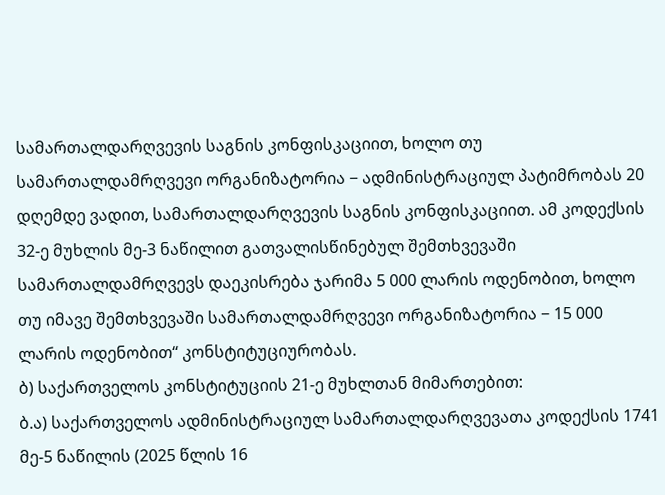სამართალდარღვევის საგნის კონფისკაციით, ხოლო თუ სამართალდამრღვევი ორგანიზატორია − ადმინისტრაციულ პატიმრობას 20 დღემდე ვადით, სამართალდარღვევის საგნის კონფისკაციით. ამ კოდექსის 32-ე მუხლის მე-3 ნაწილით გათვალისწინებულ შემთხვევაში სამართალდამრღვევს დაეკისრება ჯარიმა 5 000 ლარის ოდენობით, ხოლო თუ იმავე შემთხვევაში სამართალდამრღვევი ორგანიზატორია − 15 000 ლარის ოდენობით“ კონსტიტუციურობას.
ბ) საქართველოს კონსტიტუციის 21-ე მუხლთან მიმართებით:
ბ.ა) საქართველოს ადმინისტრაციულ სამართალდარღვევათა კოდექსის 1741 მე-5 ნაწილის (2025 წლის 16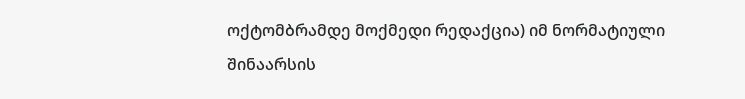ოქტომბრამდე მოქმედი რედაქცია) იმ ნორმატიული შინაარსის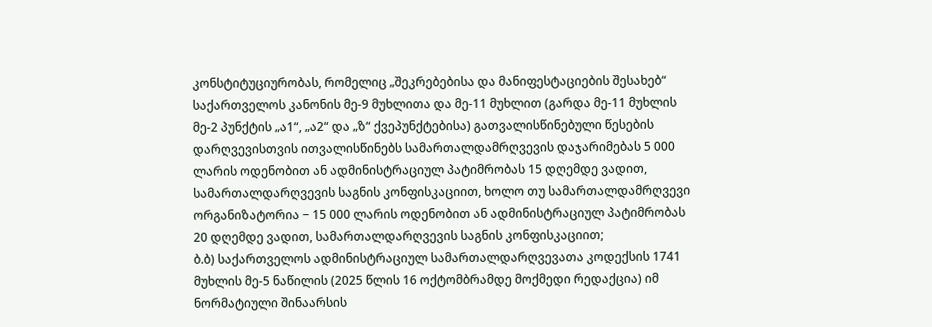კონსტიტუციურობას, რომელიც „შეკრებებისა და მანიფესტაციების შესახებ“ საქართველოს კანონის მე-9 მუხლითა და მე-11 მუხლით (გარდა მე-11 მუხლის მე-2 პუნქტის „ა1“, „ა2“ და „ზ“ ქვეპუნქტებისა) გათვალისწინებული წესების დარღვევისთვის ითვალისწინებს სამართალდამრღვევის დაჯარიმებას 5 000 ლარის ოდენობით ან ადმინისტრაციულ პატიმრობას 15 დღემდე ვადით, სამართალდარღვევის საგნის კონფისკაციით, ხოლო თუ სამართალდამრღვევი ორგანიზატორია − 15 000 ლარის ოდენობით ან ადმინისტრაციულ პატიმრობას 20 დღემდე ვადით, სამართალდარღვევის საგნის კონფისკაციით;
ბ.ბ) საქართველოს ადმინისტრაციულ სამართალდარღვევათა კოდექსის 1741 მუხლის მე-5 ნაწილის (2025 წლის 16 ოქტომბრამდე მოქმედი რედაქცია) იმ ნორმატიული შინაარსის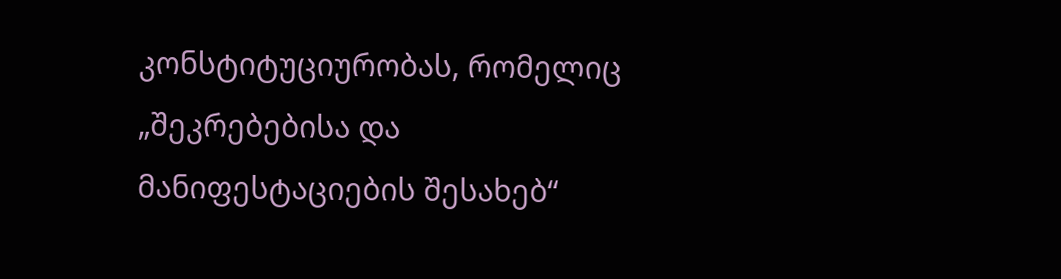კონსტიტუციურობას, რომელიც „შეკრებებისა და მანიფესტაციების შესახებ“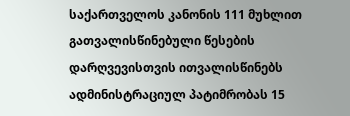საქართველოს კანონის 111 მუხლით გათვალისწინებული წესების დარღვევისთვის ითვალისწინებს ადმინისტრაციულ პატიმრობას 15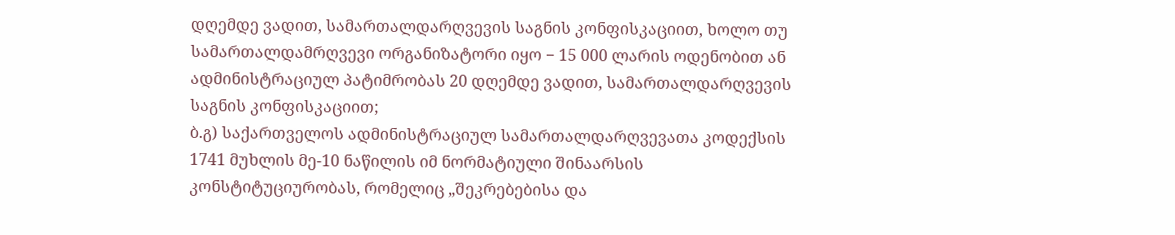დღემდე ვადით, სამართალდარღვევის საგნის კონფისკაციით, ხოლო თუ სამართალდამრღვევი ორგანიზატორი იყო − 15 000 ლარის ოდენობით ან ადმინისტრაციულ პატიმრობას 20 დღემდე ვადით, სამართალდარღვევის საგნის კონფისკაციით;
ბ.გ) საქართველოს ადმინისტრაციულ სამართალდარღვევათა კოდექსის 1741 მუხლის მე-10 ნაწილის იმ ნორმატიული შინაარსის კონსტიტუციურობას, რომელიც „შეკრებებისა და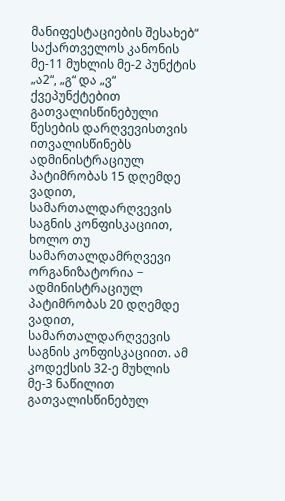მანიფესტაციების შესახებ“ საქართველოს კანონის მე-11 მუხლის მე-2 პუნქტის „ა2“, „გ“ და „ვ“ ქვეპუნქტებით გათვალისწინებული წესების დარღვევისთვის ითვალისწინებს ადმინისტრაციულ პატიმრობას 15 დღემდე ვადით, სამართალდარღვევის საგნის კონფისკაციით, ხოლო თუ სამართალდამრღვევი ორგანიზატორია − ადმინისტრაციულ პატიმრობას 20 დღემდე ვადით, სამართალდარღვევის საგნის კონფისკაციით. ამ კოდექსის 32-ე მუხლის მე-3 ნაწილით გათვალისწინებულ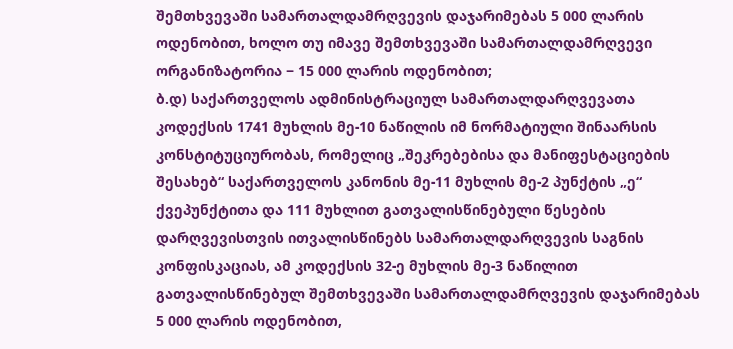შემთხვევაში სამართალდამრღვევის დაჯარიმებას 5 000 ლარის ოდენობით, ხოლო თუ იმავე შემთხვევაში სამართალდამრღვევი ორგანიზატორია − 15 000 ლარის ოდენობით;
ბ.დ) საქართველოს ადმინისტრაციულ სამართალდარღვევათა კოდექსის 1741 მუხლის მე-10 ნაწილის იმ ნორმატიული შინაარსის კონსტიტუციურობას, რომელიც „შეკრებებისა და მანიფესტაციების შესახებ“ საქართველოს კანონის მე-11 მუხლის მე-2 პუნქტის „ე“ ქვეპუნქტითა და 111 მუხლით გათვალისწინებული წესების დარღვევისთვის ითვალისწინებს სამართალდარღვევის საგნის კონფისკაციას, ამ კოდექსის 32-ე მუხლის მე-3 ნაწილით გათვალისწინებულ შემთხვევაში სამართალდამრღვევის დაჯარიმებას 5 000 ლარის ოდენობით,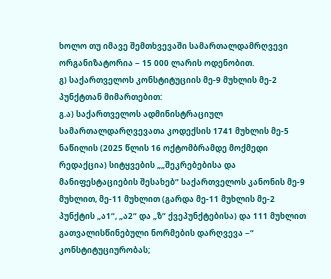ხოლო თუ იმავე შემთხვევაში სამართალდამრღვევი ორგანიზატორია − 15 000 ლარის ოდენობით.
გ) საქართველოს კონსტიტუციის მე-9 მუხლის მე-2 პუნქტთან მიმართებით:
გ.ა) საქართველოს ადმინისტრაციულ სამართალდარღვევათა კოდექსის 1741 მუხლის მე-5 ნაწილის (2025 წლის 16 ოქტომბრამდე მოქმედი რედაქცია) სიტყვების „„შეკრებებისა და მანიფესტაციების შესახებ“ საქართველოს კანონის მე-9 მუხლით, მე-11 მუხლით (გარდა მე-11 მუხლის მე-2 პუნქტის „ა1“, „ა2“ და „ზ“ ქვეპუნქტებისა) და 111 მუხლით გათვალისწინებული ნორმების დარღვევა −“ კონსტიტუციურობას;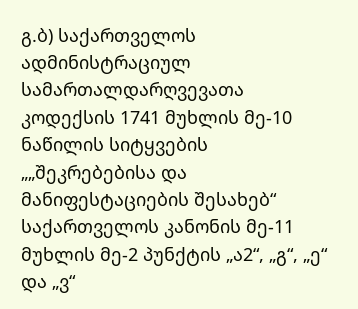გ.ბ) საქართველოს ადმინისტრაციულ სამართალდარღვევათა კოდექსის 1741 მუხლის მე-10 ნაწილის სიტყვების „„შეკრებებისა და მანიფესტაციების შესახებ“ საქართველოს კანონის მე-11 მუხლის მე-2 პუნქტის „ა2“, „გ“, „ე“ და „ვ“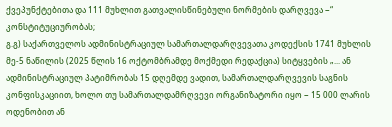ქვეპუნქტებითა და 111 მუხლით გათვალისწინებული ნორმების დარღვევა −“ კონსტიტუციურობას;
გ.გ) საქართველოს ადმინისტრაციულ სამართალდარღვევათა კოდექსის 1741 მუხლის მე-5 ნაწილის (2025 წლის 16 ოქტომბრამდე მოქმედი რედაქცია) სიტყვების „... ან ადმინისტრაციულ პატიმრობას 15 დღემდე ვადით, სამართალდარღვევის საგნის კონფისკაციით, ხოლო თუ სამართალდამრღვევი ორგანიზატორი იყო − 15 000 ლარის ოდენობით ან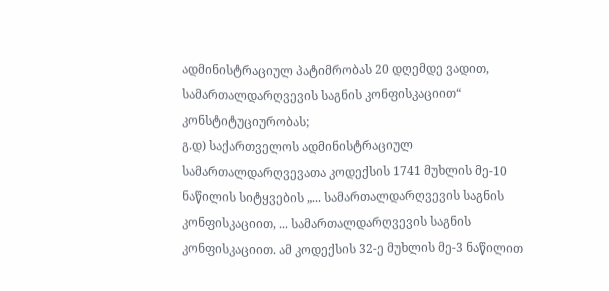ადმინისტრაციულ პატიმრობას 20 დღემდე ვადით, სამართალდარღვევის საგნის კონფისკაციით“ კონსტიტუციურობას;
გ.დ) საქართველოს ადმინისტრაციულ სამართალდარღვევათა კოდექსის 1741 მუხლის მე-10 ნაწილის სიტყვების „... სამართალდარღვევის საგნის კონფისკაციით, ... სამართალდარღვევის საგნის კონფისკაციით. ამ კოდექსის 32-ე მუხლის მე-3 ნაწილით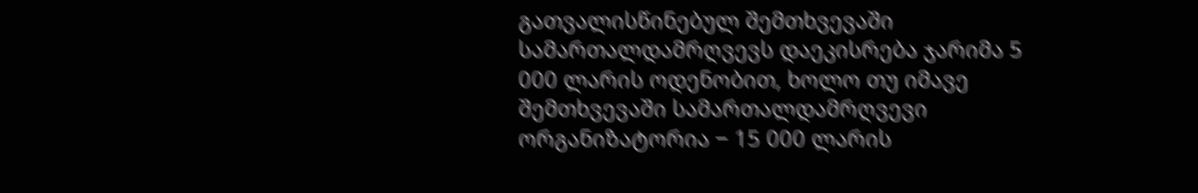გათვალისწინებულ შემთხვევაში სამართალდამრღვევს დაეკისრება ჯარიმა 5 000 ლარის ოდენობით, ხოლო თუ იმავე შემთხვევაში სამართალდამრღვევი ორგანიზატორია − 15 000 ლარის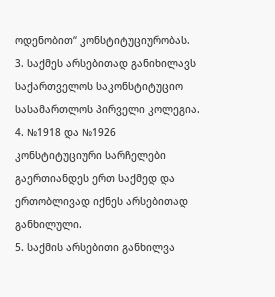ოდენობით“ კონსტიტუციურობას.
3. საქმეს არსებითად განიხილავს საქართველოს საკონსტიტუციო სასამართლოს პირველი კოლეგია.
4. №1918 და №1926 კონსტიტუციური სარჩელები გაერთიანდეს ერთ საქმედ და ერთობლივად იქნეს არსებითად განხილული.
5. საქმის არსებითი განხილვა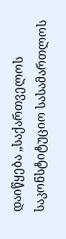დაიწყება „საქართველოს საკონსტიტუციო სასამართლოს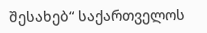შესახებ“ საქართველოს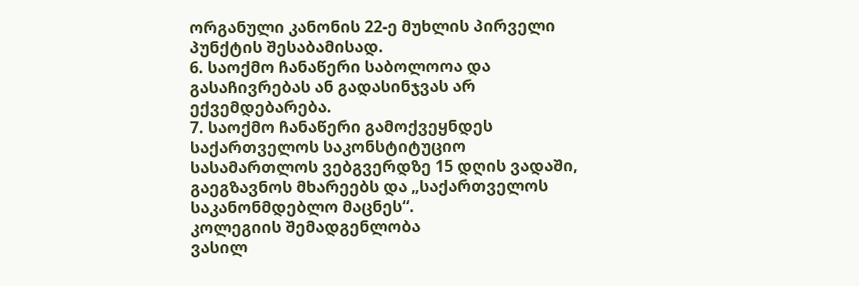ორგანული კანონის 22-ე მუხლის პირველი პუნქტის შესაბამისად.
6. საოქმო ჩანაწერი საბოლოოა და გასაჩივრებას ან გადასინჯვას არ ექვემდებარება.
7. საოქმო ჩანაწერი გამოქვეყნდეს საქართველოს საკონსტიტუციო სასამართლოს ვებგვერდზე 15 დღის ვადაში, გაეგზავნოს მხარეებს და „საქართველოს საკანონმდებლო მაცნეს“.
კოლეგიის შემადგენლობა
ვასილ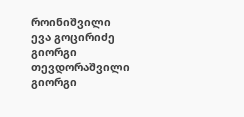როინიშვილი
ევა გოცირიძე
გიორგი თევდორაშვილი
გიორგი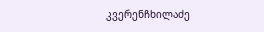კვერენჩხილაძე